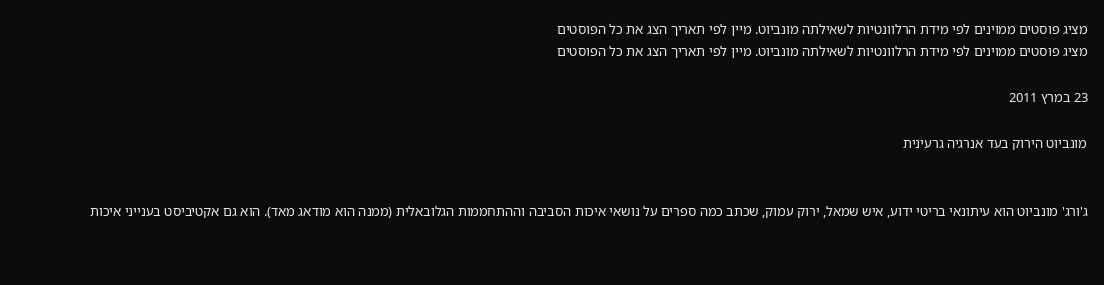מציג פוסטים ממוינים לפי מידת הרלוונטיות לשאילתה מונביוט. מיין לפי תאריך הצג את כל הפוסטים
מציג פוסטים ממוינים לפי מידת הרלוונטיות לשאילתה מונביוט. מיין לפי תאריך הצג את כל הפוסטים

23 במרץ 2011

מונביוט הירוק בעד אנרגיה גרעינית


ג'ורג' מונביוט הוא עיתונאי בריטי ידוע, איש שמאל, ירוק עמוק, שכתב כמה ספרים על נושאי איכות הסביבה וההתחממות הגלובאלית (ממנה הוא מודאג מאד). הוא גם אקטיביסט בענייני איכות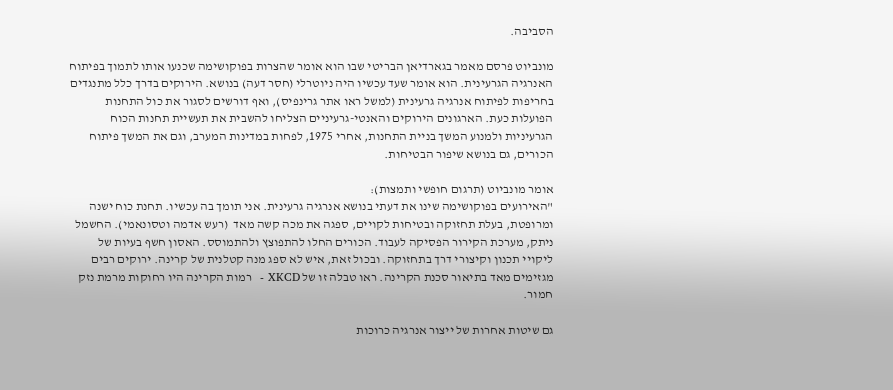הסביבה.

מונביוט פרסם מאמר בגארדיאן הבריטי שבו הוא אומר שהצרות בפוקושימה שכנעו אותו לתמוך בפיתוח האנרגיה הגרעינית. הוא אומר שעד עכשיו היה ניוטרלי (חסר דעה) בנושא. הירוקים בדרך כלל מתנגדים בחריפות לפיתוח אנרגיה גרעינית (למשל ראו אתר גרינפיס), ואף דורשים לסגור את כול התחנות הפועלות כעת. הארגונים הירוקים והאנטי-גרעיניים הצליחו להשבית את תעשיית תחנות הכוח הגרעיניות ולמנוע המשך בניית התחנות, אחרי 1975, לפחות במדינות המערב, וגם את המשך פיתוח הכורים, גם בנושא שיפור הבטיחות.

אומר מונביוט (תרגום חופשי ותמצות):
"האירועים בפוקושימה שינו את דעתי בנושא אנרגיה גרעינית. אני תומך בה עכשיו. תחנת כוח ישנה ומרופטת, בעלת תחזוקה ובטיחות לקויים, ספגה את מכה קשה מאד  (רעש אדמה וטסונאמי). החשמל ניתק, מערכת הקירור הפסיקה לעבוד. הכורים החלו להתפוצץ ולהתמוסס. האסון חשף בעיות של ליקויי תכנון וקיצורי דרך בתחזוקה. ובכול זאת, איש לא ספג מנה קטלנית של קרינה. ירוקים רבים מגזימים מאד בתיאור סכנת הקרינה. ראו טבלה זו של XKCD -  רמות הקרינה היו רחוקות מרמת נזק חמור.

גם שיטות אחרות של ייצור אנרגיה כרוכות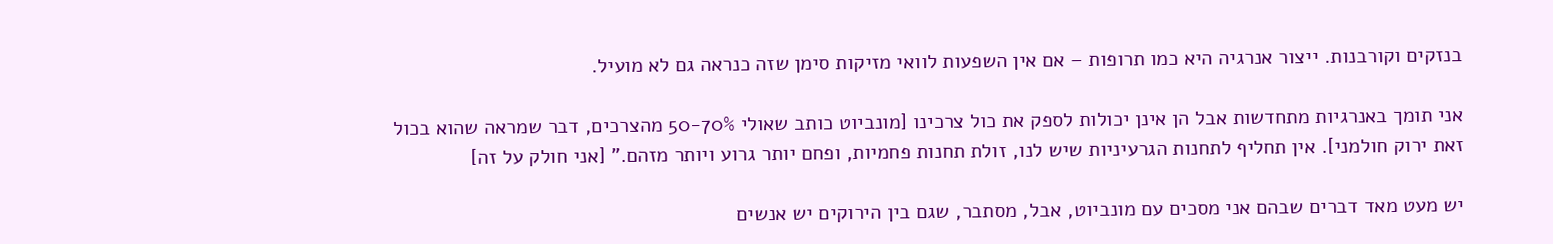בנזקים וקורבנות. ייצור אנרגיה היא כמו תרופות – אם אין השפעות לוואי מזיקות סימן שזה כנראה גם לא מועיל.

אני תומך באנרגיות מתחדשות אבל הן אינן יכולות לספק את כול צרכינו [מונביוט כותב שאולי 50-70% מהצרכים, דבר שמראה שהוא בכול זאת ירוק חולמני]. אין תחליף לתחנות הגרעיניות שיש לנו, זולת תחנות פחמיות, ופחם יותר גרוע ויותר מזהם." [אני חולק על זה]

יש מעט מאד דברים שבהם אני מסכים עם מונביוט, אבל, מסתבר, שגם בין הירוקים יש אנשים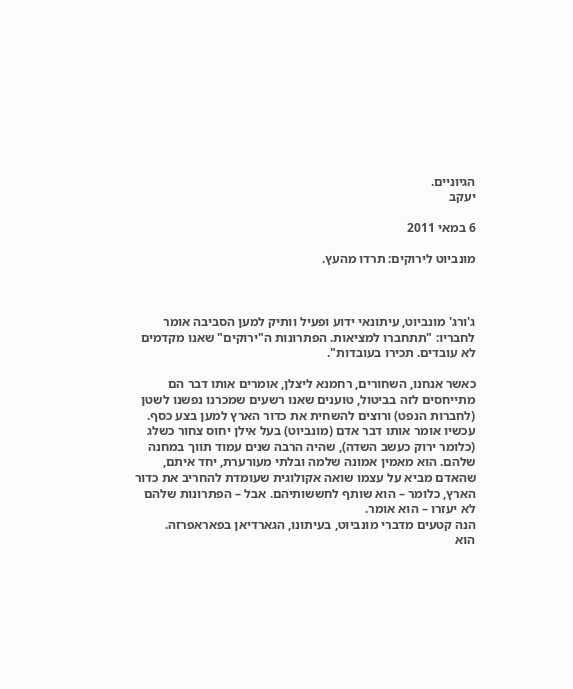הגיוניים.
יעקב

6 במאי 2011

מונביוט לירוקים: תרדו מהעץ.



ג'ורג' מונביוט, עיתונאי ידוע ופעיל וותיק למען הסביבה אומר לחבריו: "תתחברו למציאות. הפתרונות ה"ירוקים" שאנו מקדמים לא עובדים. תכירו בעובדות".

כאשר אנחנו, השחורים, רחמנא ליצלן, אומרים אותו דבר הם מתייחסים לזה בביטול, טוענים שאנו רשעים שמכרנו נפשנו לשטן (לחברות הנפט) ורוצים להשחית את כדור הארץ למען בצע כסף. עכשיו אומר אותו דבר אדם (מונביוט) בעל אילן יחוס צחור כשלג (כלומר ירוק כעשב השדה), שהיה הרבה שנים עמוד תווך במחנה שלהם. הוא מאמין אמונה שלמה ובלתי מעורערת, יחד איתם, שהאדם מביא על עצמו שואה אקולוגית שעומדת להחריב את כדור הארץ, כלומר – הוא שותף לחששותיהם. אבל – הפתרונות שלהם לא יעזרו – הוא אומר.
הנה קטעים מדברי מונביוט, בעיתונו, הגארדיאן בפאראפרזה.
הוא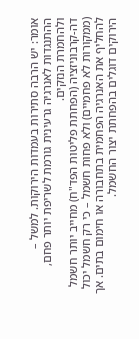אומר: יש הרבה סתירות בעמדות הירוקות. למשל – ההתנגדות לאנרגיה גרעינית גורמת לשריפת יותר פחם, ולהחמרת הנזקים.
דה-קרבוניזציה (הפחתת פליטות הפד"ח) מחייב יותר חשמל (ממקורות לא פחמיים) ולא פחות חשמל – כי רק חשמל יכול להחליף את האנרגיה הפחמית בתחבורה או חימום בתים. אך הירוקים דוגלים בהפחתת יצור החשמל.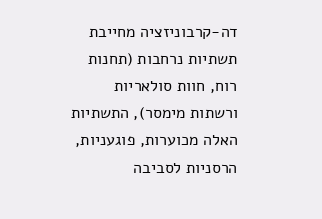דה-קרבוניזציה מחייבת תשתיות נרחבות (תחנות רוח, חוות סולאריות ורשתות מימסר), התשתיות האלה מכוערות, פוגעניות, הרסניות לסביבה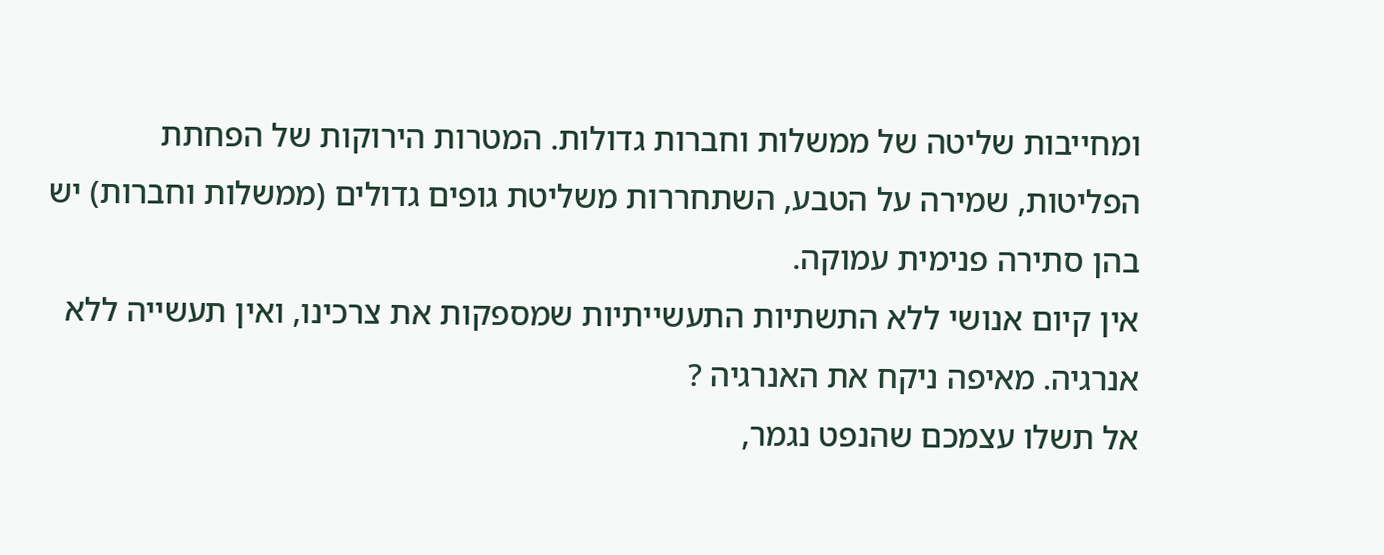ומחייבות שליטה של ממשלות וחברות גדולות. המטרות הירוקות של הפחתת הפליטות, שמירה על הטבע, השתחררות משליטת גופים גדולים (ממשלות וחברות) יש בהן סתירה פנימית עמוקה.
אין קיום אנושי ללא התשתיות התעשייתיות שמספקות את צרכינו, ואין תעשייה ללא אנרגיה. מאיפה ניקח את האנרגיה ?
אל תשלו עצמכם שהנפט נגמר,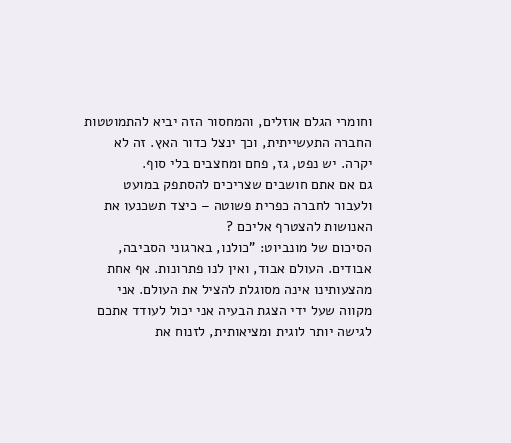וחומרי הגלם אוזלים, והמחסור הזה יביא להתמוטטות החברה התעשייתית, וכך ינצל כדור האץ. זה לא יקרה. יש נפט, גז, פחם ומחצבים בלי סוף.
גם אם אתם חושבים שצריכים להסתפק במועט ולעבור לחברה כפרית פשוטה – כיצד תשכנעו את האנושות להצטרף אליכם ?
הסיכום של מונביוט: "כולנו, בארגוני הסביבה, אבודים. העולם אבוד, ואין לנו פתרונות. אף אחת מהצעותינו אינה מסוגלת להציל את העולם. אני מקווה שעל ידי הצגת הבעיה אני יכול לעודד אתכם לגישה יותר לוגית ומציאותית, לזנוח את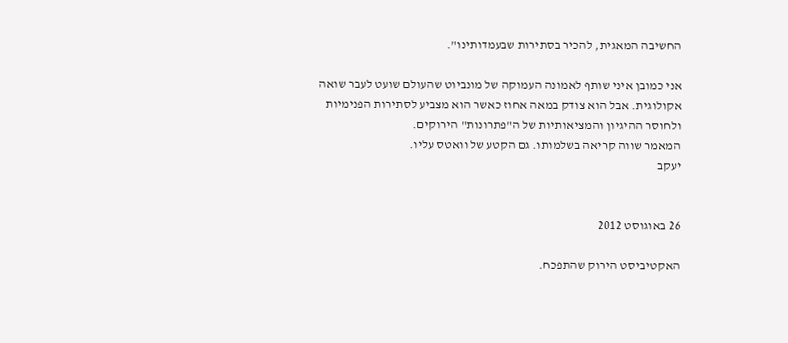החשיבה המאגית, להכיר בסתירות שבעמדותינו".

אני כמובן איני שותף לאמונה העמוקה של מונביוט שהעולם שועט לעבר שואה אקולוגית. אבל הוא צודק במאה אחוז כאשר הוא מצביע לסתירות הפנימיות ולחוסר ההיגיון והמציאותיות של ה"פתרונות" הירוקים.
המאמר שווה קריאה בשלמותו. גם הקטע של וואטס עליו.
יעקב


26 באוגוסט 2012

האקטיביסט הירוק שהתפכח.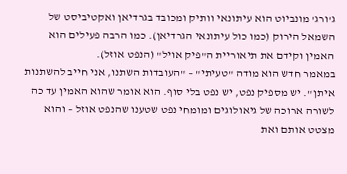ג'ורג' מונביוט הוא עיתונאי וותיק ומכובד בגרדיאן ואקטיביסט של השמאל הירוק (כמו כול עיתונאי הגרדיאן). כמו הרבה פעילים הוא האמין וקידם את תיאוריית ה"פיק אויל" (הנפט אוזל).
במאמר חדש הוא מודה "טעיתי" – "העובדות השתנו, אני חייב להשתנות איתן". יש מספיק נפט, יש נפט בלי סוף. הוא אומר שהוא האמין עד כה לשורה ארוכה של גיאולוגים ומומחי נפט שטענו שהנפט אוזל – והוא מצטט אותם ואת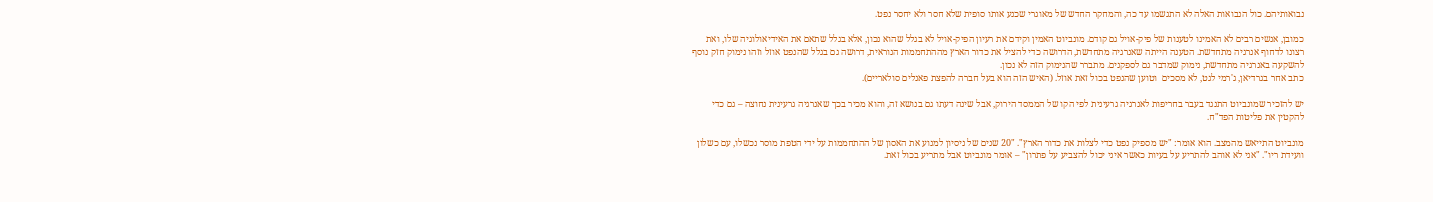נבואותיהם. כול הנבואות האלה לא התגשמו עד כה, והמחקר החדש של מאוגרי שכנע אותו סופית שלא חסר ולא יחסר נפט.

כמובן, אנשים רבים לא האמינו לטענות של פיק-אויל גם קודם. מונביוט האמין וקידם את רעיון הפיק-אויל לא בגלל שהוא נכון, אלא בגלל שתאם את האידיאולוגיה שלו, ואת רצונו לדחוף אנרגיה מתחדשת. הטענה הייתה שאנרגיה מתחדשת, הדרושה כדי להציל את כדור הארץ מההתחממות הנוראית, דרושה גם בגלל שהנפט אוזל וזהו נימוק חזק נוסף להשקעה באנרגיה מתחדשת, נימוק שמדבר גם לספקנים. מתברר שהנימוק הזה לא נכון.
כתב אחר בגרדיאן, ג'רמי לגט, לא מסכים  וטוען שהנפט בכול זאת אוזל. (האיש הזה הוא בעל חברה להפצת פאנלים סולאריים).

יש להזכיר שמונביוט התנגד בעבר בחריפות לאנרגיה גרעינית לפי הקו של הממסד הירוק, אבל שינה דעתו גם בנושא זה, והוא מכיר בכך שאנרגיה גרעינית נחוצה – גם כדי להקטין את פליטות הפד"ח.

מונביוט התייאש מהמצב. הוא אומר: "יש מספיק נפט כדי לצלות את כדור הארץ". "20 שנים של ניסיון למנוע את האסון של ההתחממות על ידי הטפת מוסר נכשלו, עם כשלון וועידת ריו". "אני לא אוהב להתריע על בעיות כאשר איני יכול להצביע על פתרון" – אומר מונביוט אבל מתריע בכול זאת.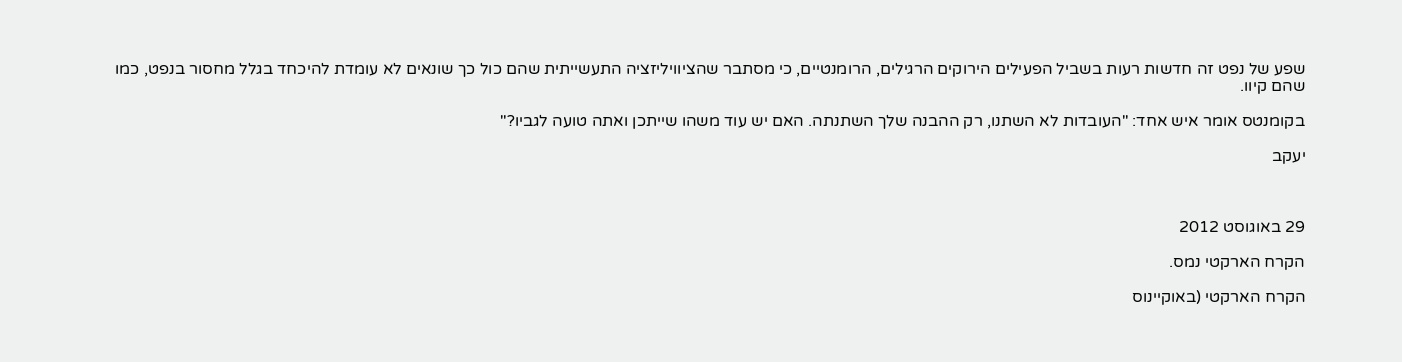שפע של נפט זה חדשות רעות בשביל הפעילים הירוקים הרגילים, הרומנטיים, כי מסתבר שהציוויליזציה התעשייתית שהם כול כך שונאים לא עומדת להיכחד בגלל מחסור בנפט, כמו שהם קיוו.

בקומנטס אומר איש אחד: "העובדות לא השתנו, רק ההבנה שלך השתנתה. האם יש עוד משהו שייתכן ואתה טועה לגביו?"

יעקב



29 באוגוסט 2012

הקרח הארקטי נמס.

הקרח הארקטי (באוקיינוס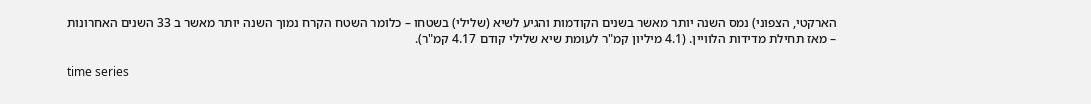הארקטי, הצפוני) נמס השנה יותר מאשר בשנים הקודמות והגיע לשיא (שלילי) בשטחו – כלומר השטח הקרח נמוך השנה יותר מאשר ב 33 השנים האחרונות – מאז תחילת מדידות הלוויין. (4.1 מיליון קמ"ר לעומת שיא שלילי קודם 4.17 קמ"ר).

time series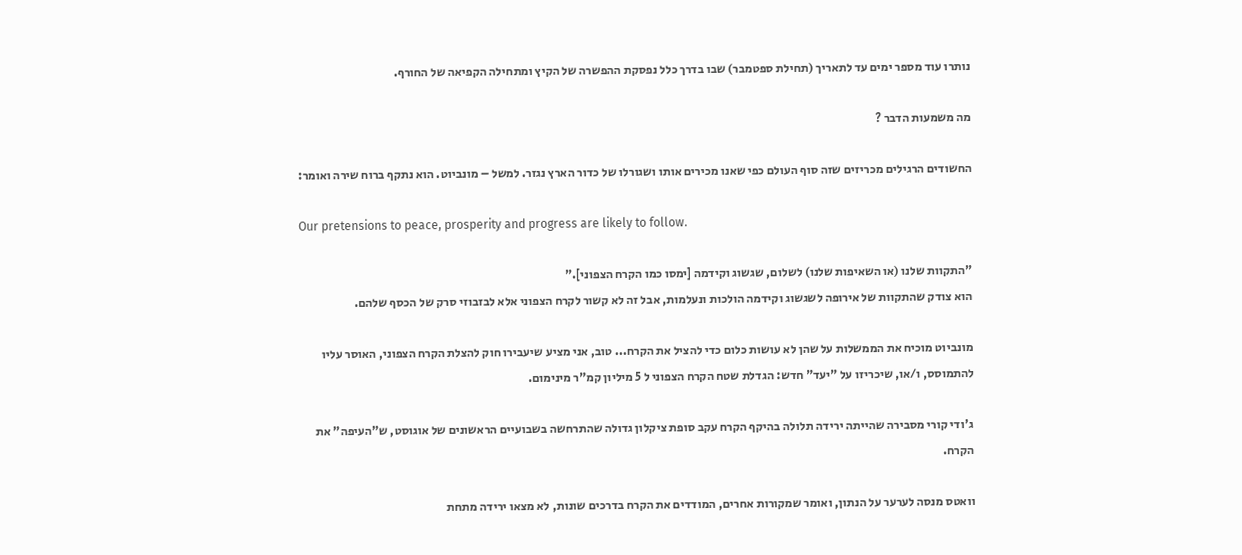נותרו עוד מספר ימים עד לתאריך (תחילת ספטמבר) שבו בדרך כלל נפסקת ההפשרה של הקיץ ומתחילה הקפיאה של החורף.

מה משמעות הדבר ?

החשודים הרגילים מכריזים שזה סוף העולם כפי שאנו מכירים אותו ושגורלו של כדור הארץ נגזר. למשל – מונביוט. הוא נתקף ברוח שירה ואומר:

Our pretensions to peace, prosperity and progress are likely to follow.

"התקוות שלנו (או השאיפות שלנו) לשלום, שגשוג וקידמה [ימסו כמו הקרח הצפוני]."
הוא צודק שהתקוות של אירופה לשגשוג וקידמה הולכות ונעלמות, אבל זה לא קשור לקרח הצפוני אלא לבזבוזי סרק של הכסף שלהם.

מונביוט מוכיח את הממשלות על שהן לא עושות כלום כדי להציל את הקרח... טוב, אני מציע שיעבירו חוק להצלת הקרח הצפוני, האוסר עליו להתמוסס, ו/או, שיכריזו על "יעד" חדש: הגדלת שטח הקרח הצפוני ל 5 מיליון קמ"ר מינימום.

ג'ודי קורי מסבירה שהייתה ירידה תלולה בהיקף הקרח עקב סופת ציקלון גדולה שהתרחשה בשבועיים הראשונים של אוגוסט, ש"העיפה" את הקרח.

וואטס מנסה לערער על הנתון, ואומר שמקורות אחרים, המודדים את הקרח בדרכים שונות, לא מצאו ירידה מתחת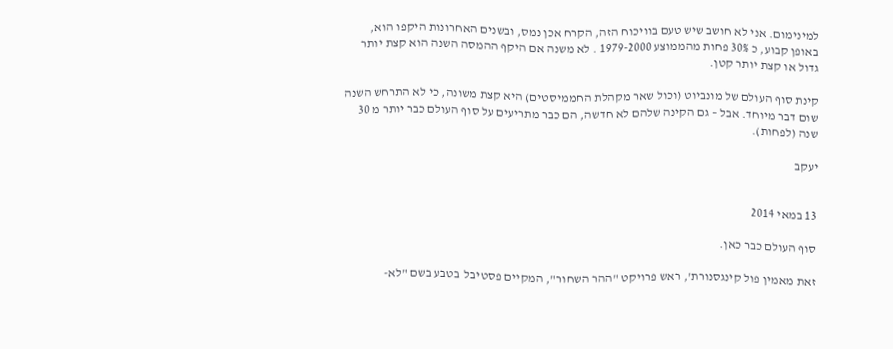למינימום. אני לא חושב שיש טעם בוויכוח הזה, הקרח אכן נמס, ובשנים האחרונות היקפו הוא, באופן קבוע, כ 30% פחות מהממוצע 1979-2000 . לא משנה אם היקף ההמסה השנה הוא קצת יותר גדול או קצת יותר קטן.

קינת סוף העולם של מונביוט (וכול שאר מקהלת החממיסטים) היא קצת משונה, כי לא התרחש השנה שום דבר מיוחד. אבל – גם הקינה שלהם לא חדשה, הם כבר מתריעים על סוף העולם כבר יותר מ 30 שנה (לפחות).

יעקב


13 במאי 2014

סוף העולם כבר כאן.

זאת מאמין פול קינגסנורת', ראש פרויקט "ההר השחור", המקיים פסטיבל  בטבע בשם "לא-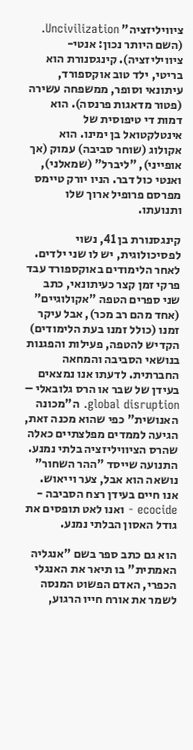ציוויליזציה" Uncivilization. (השם היותר נכון: אנטי-ציוויליזציה). קינגסנורת הוא בריטי, ילד טוב אוקספורד, עיתונאי וסופר, ממשפחה עשירה (פטור מדאגות פרנסה). הוא דמות די טיפוסית של אינטלקטואל בן ימינו. הוא אקולוג (שוחר סביבה) עמוק (אך אופייני), "ליברל" (שמאלני), ואנטי כול דבר. הניו יורק טיימס מפרסם פרופיל ארוך שלו ותנועתו.

קינגסנורת בן 41, נשוי לפסיכולוגית, יש לו שני ילדים. לאחר הלימודים באוקספורד עבד פרקי זמן קצר כעיתונאי, כתב שני ספרים הטפה "אקולוגיים" (אחד מהם רב מכר), אבל עיקר זמנו (כולל זמנו בעת הלימודים) הקדיש להטפה, פעילות והפגנות בנושאי הסביבה והמחאה החברתית. לדעתו אנו נמצאים בעידן של שבר או הרס גלובאלי – global disruption. ה"מכונה האנושית" כפי שהוא מכנה זאת, הגיעה לממדים מפלצתיים כאלה שהרס הציוויליזציה בלתי נמנע. התנועה שייסד "ההר השחור" נושאה הוא אבל, צער וייאוש.  אנו חיים בעידן רצח הסביבה - ecocide - ואנו לאט תופסים את גודל האסון הבלתי נמנע.

הוא גם כתב ספר בשם "אנגליה האמתית" בו תיאר את האנגלי הכפרי, האדם הפשוט המנסה לשמר את אורח חייו הרגוע,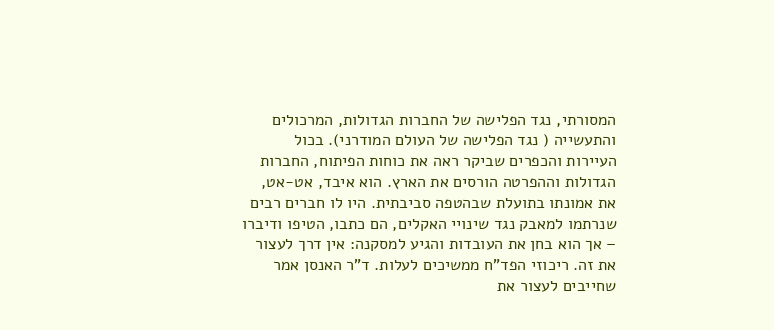המסורתי, נגד הפלישה של החברות הגדולות, המרכולים והתעשייה ( נגד הפלישה של העולם המודרני). בכול העיירות והכפרים שביקר ראה את כוחות הפיתוח, החברות הגדולות וההפרטה הורסים את הארץ. הוא איבד, אט-אט, את אמונתו בתועלת שבהטפה סביבתית. היו לו חברים רבים שנרתמו למאבק נגד שינויי האקלים, הם כתבו, הטיפו ודיברו – אך הוא בחן את העובדות והגיע למסקנה: אין דרך לעצור את זה. ריכוזי הפד"ח ממשיכים לעלות. ד"ר האנסן אמר שחייבים לעצור את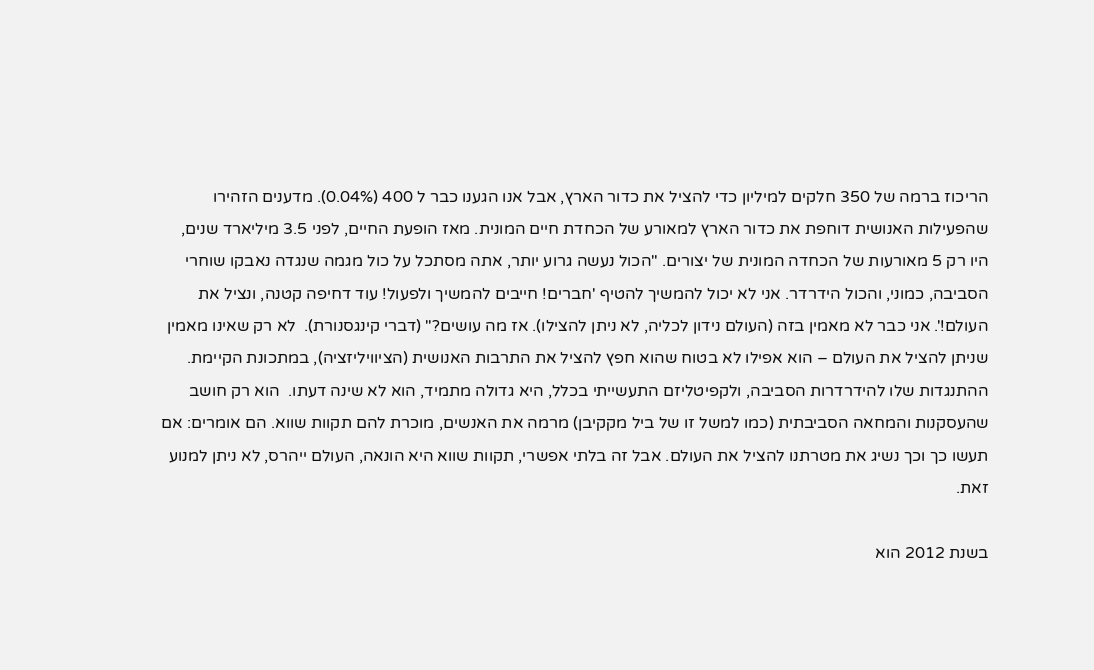הריכוז ברמה של 350 חלקים למיליון כדי להציל את כדור הארץ, אבל אנו הגענו כבר ל 400 (0.04%). מדענים הזהירו שהפעילות האנושית דוחפת את כדור הארץ למאורע של הכחדת חיים המונית. מאז הופעת החיים, לפני 3.5 מיליארד שנים, היו רק 5 מאורעות של הכחדה המונית של יצורים. "הכול נעשה גרוע יותר, אתה מסתכל על כול מגמה שנגדה נאבקו שוחרי הסביבה, כמוני, והכול הידרדר. אני לא יכול להמשיך להטיף 'חברים! חייבים להמשיך ולפעול! עוד דחיפה קטנה, ונציל את העולם!'. אני כבר לא מאמין בזה (העולם נידון לכליה, לא ניתן להצילו). אז מה עושים?" (דברי קינגסנורת).  לא רק שאינו מאמין שניתן להציל את העולם – הוא אפילו לא בטוח שהוא חפץ להציל את התרבות האנושית (הציוויליזציה), במתכונת הקיימת. ההתנגדות שלו להידרדרות הסביבה, ולקפיטליזם התעשייתי בכלל, היא גדולה מתמיד, הוא לא שינה דעתו.  הוא רק חושב שהעסקנות והמחאה הסביבתית (כמו למשל זו של ביל מקקיבן) מרמה את האנשים, מוכרת להם תקוות שווא. הם אומרים: אם תעשו כך וכך נשיג את מטרתנו להציל את העולם. אבל זה בלתי אפשרי, תקוות שווא היא הונאה, העולם ייהרס, לא ניתן למנוע זאת.

בשנת 2012 הוא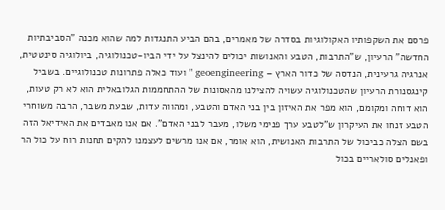פרסם את השקפותיו האקולוגיות בסדרה של מאמרים, בהם הביע התנגדות למה שהוא מכנה "הסביבתיות החדשה" הרעיון, ש"התרבות, הטבע והאנושות יכולים להינצל על ידי הביו-טכנולוגיה, ביולוגיה סינטטית, אנרגיה גרעינית, הנדסה של כדור הארץ – geoengineering " ועוד כאלה פתרונות טכנולוגיים. בשביל קינגסנורת הרעיון שהטכנולוגיה עשויה להצילנו מהאסונות של ההתחממות הגלובאלית הוא לא רק טעות, הוא דוחה ומקומם, הוא מפר את האיזון בין בני האדם והטבע, ומהווה עדות, שבעת משבר, הרבה משוחרי הטבע זנחו את העיקרון ש"לטבע ערך פנימי משלו, מעבר לבני האדם". אם אנו מאבדים את האידיאל הזה בשם הצלה כביכול של התרבות האנושית, הוא אומר, אם אנו מרשים לעצמנו להקים תחנות רוח על כול הר ופאנלים סולאריים בכול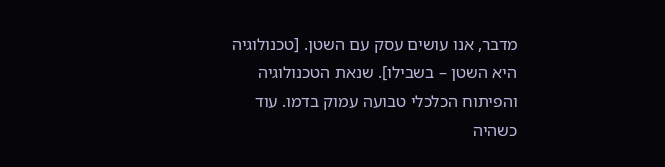מדבר, אנו עושים עסק עם השטן. [טכנולוגיה היא השטן – בשבילו]. שנאת הטכנולוגיה והפיתוח הכלכלי טבועה עמוק בדמו. עוד כשהיה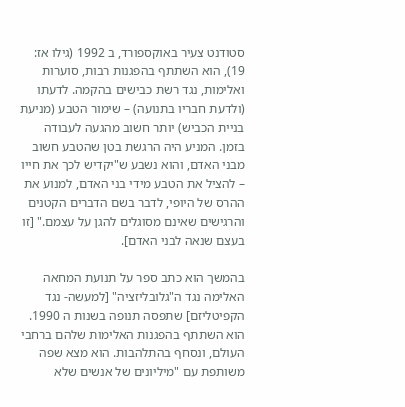סטודנט צעיר באוקספורד, ב 1992 (גילו אז: 19), הוא השתתף בהפגנות רבות, סוערות ואלימות, נגד רשת כבישים בהקמה. לדעתו (ולדעת חבריו בתנועה) – שימור הטבע (מניעת בניית הכביש) יותר חשוב מהגעה לעבודה בזמן. המניע היה הרגשת בטן שהטבע חשוב מבני האדם, והוא נשבע ש"יקדיש לכך את חייו – להציל את הטבע מידי בני האדם, למנוע את ההרס של היופי, לדבר בשם הדברים הקטנים והרגישים שאינם מסוגלים להגן על עצמם." [זו בעצם שנאה לבני האדם].

בהמשך הוא כתב ספר על תנועת המחאה האלימה נגד ה"גלובליזציה" [למעשה- נגד הקפיטליזם] שתפסה תנופה בשנות ה 1990. הוא השתתף בהפגנות האלימות שלהם ברחבי העולם, ונסחף בהתלהבות. הוא מצא שפה משותפת עם "מיליונים של אנשים שלא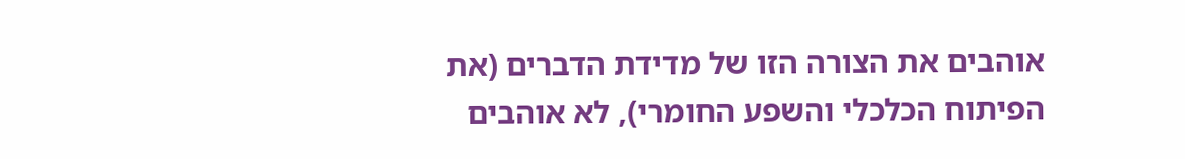אוהבים את הצורה הזו של מדידת הדברים (את הפיתוח הכלכלי והשפע החומרי), לא אוהבים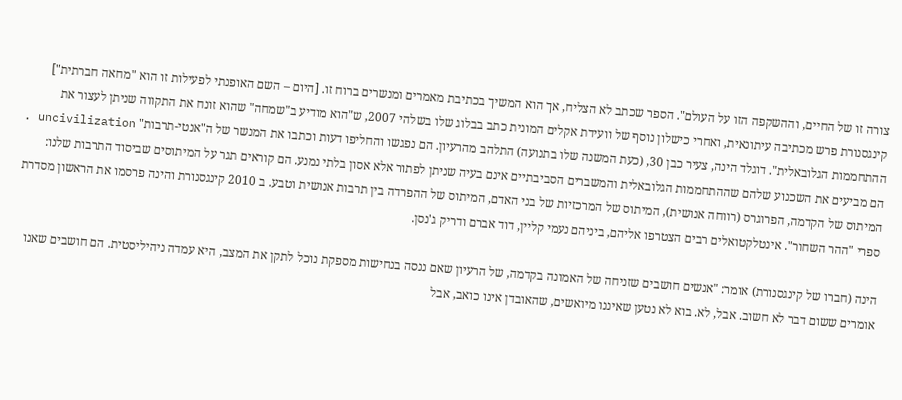צורה זו של החיים, וההשקפה הזו על העולם". הספר שכתב לא הצליח, אך הוא המשיך בכתיבת מאמרים ומנשרים ברוח זו. [היום – השם האופנתי לפעילות זו הוא "מחאה חברתית"]
קינגסנורת פרש מכתיבה עיתונאית, ואחרי כישלון נוסף של וועידת אקלים המונית כתב בבלוג שלו בשלהי 2007, ש"הוא מודיע ב"שמחה" שהוא זונח את התקווה שניתן לעצור את ההתחממות הגלובאלית". דוגלד הינה, צעיר כבן 30, (כעת המשנה שלו בתנועה) התלהב מהרעיון. הם נפגשו והחליפו דעות וכתבו את המנשר של ה"אנטי-תרבות" uncivilization . הם מביעים את השכנוע שלהם שההתחממות הגלובאלית והמשברים הסביבתיים אינם בעיה שניתן לפתור אלא אסון בלתי נמנע. הם קוראים תגר על המיתוסים שביסוד התרבות שלנו: המיתוס של הקדמה, הפרוגרס (רווחה אנושית), המיתוס של המרכזיות של בני האדם, המיתוס של ההפרדה בין תרבות אנושית וטבע. ב 2010 קינגסנורת והינה פרסמו את הראשון מסדרת ספרי "ההר השחור". אינטלקטואלים רבים הצטרפו אליהם, ביניהם נעמי קליין, דוד אברם ודריק ג'נסן.

הינה (חברו של קינגסנורת) אומר: "אנשים חושבים שזניחה של האמונה בקדמה, של הרעיון שאם ננסה בנחישות מספקת נוכל לתקן את המצב, היא עמדה ניהיליסטית. הם חושבים שאנו אומרים ששום דבר לא חשוב. אבל, לא. בוא לא נטען שאיננו מיואשים, שהאובדן אינו כואב, אבל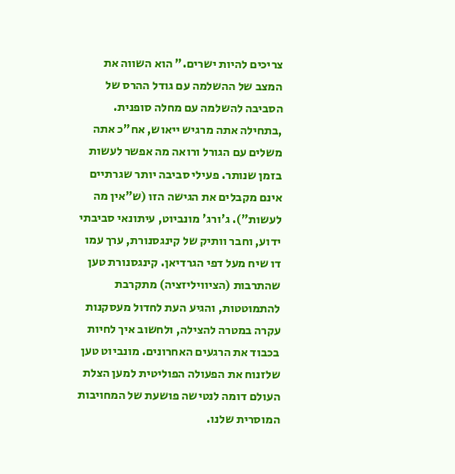צריכים להיות ישרים." הוא השווה את המצב של ההשלמה עם גודל ההרס של הסביבה להשלמה עם מחלה סופנית. ,בתחילה אתה מרגיש ייאוש, אח"כ אתה משלים עם הגורל ורואה מה אפשר לעשות בזמן שנותר. פעילי סביבה יותר שגרתיים אינם מקבלים את הגישה הזו (ש"אין מה לעשות"). ג'ורג' מונביוט, עיתונאי סביבתי ידוע, וחבר וותיק של קינגסנורת, ערך עמו דו שיח מעל דפי הגרדיאן. קינגסנורת טען שהתרבות (הציוויליזציה) מתקרבת להתמוטטות, והגיע העת לחדול מעסקנות עקרה במטרה להצילה, ולחשוב איך לחיות בכבוד את הרגעים האחרונים. מונביוט טען שלזנוח את הפעולה הפוליטית למען הצלת העולם דומה לנטישה פושעת של המחויבות המוסרית שלנו.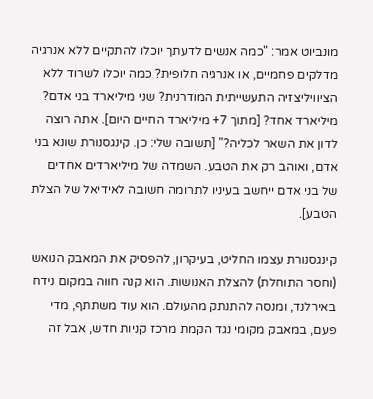מונביוט אמר: "כמה אנשים לדעתך יוכלו להתקיים ללא אנרגיה מדלקים פחמיים, או אנרגיה חלופית? כמה יוכלו לשרוד ללא הציוויליצזיה התעשייתית המודרנית? שני מיליארד בני אדם? מיליארד אחד? [מתוך 7+ מיליארד החיים היום]. אתה רוצה לדון את השאר לכליה?" [תשובה שלי: כן. קינגסנורת שונא בני אדם, ואוהב רק את הטבע. השמדה של מיליארדים אחדים של בני אדם ייחשב בעיניו לתרומה חשובה לאידיאל של הצלת הטבע].

קינגסנורת עצמו החליט, בעיקרון, להפסיק את המאבק הנואש (וחסר התוחלת) להצלת האנושות. הוא קנה חווה במקום נידח באירלנד, ומנסה להתנתק מהעולם. הוא עוד משתתף, מדי פעם, במאבק מקומי נגד הקמת מרכז קניות חדש, אבל זה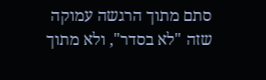סתם מתוך הרגשה עמוקה שזה "לא בסדר", ולא מתוך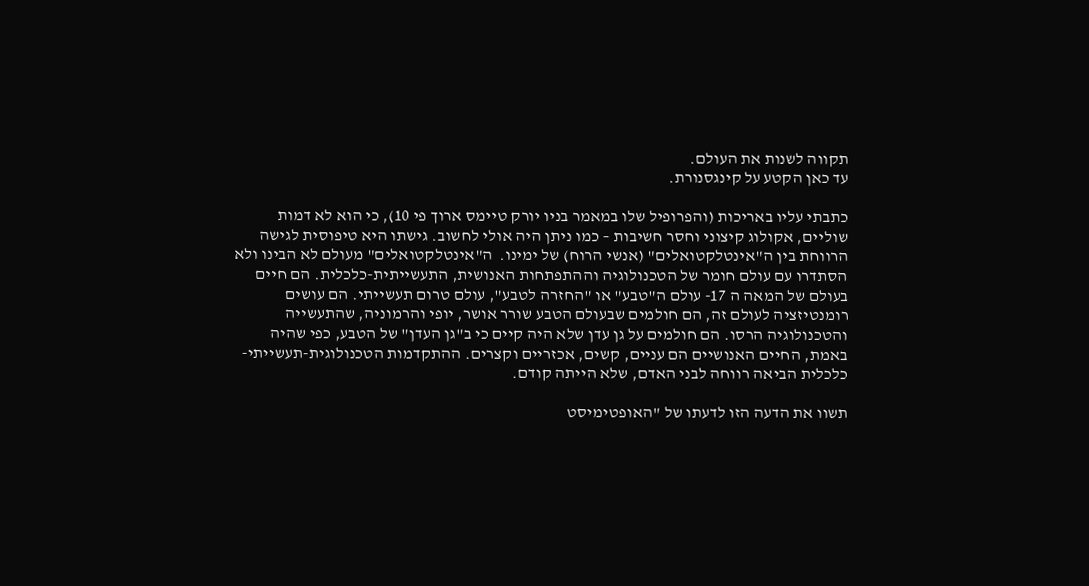תקווה לשנות את העולם.
עד כאן הקטע על קינגסנורת.

כתבתי עליו באריכות (והפרופיל שלו במאמר בניו יורק טיימס ארוך פי 10), כי הוא לא דמות שוליים, אקולוג קיצוני וחסר חשיבות – כמו ניתן היה אולי לחשוב. גישתו היא טיפוסית לגישה הרווחת בין ה"אינטלקטואלים" (אנשי הרוח) של ימינו.  ה"אינטלקטואלים" מעולם לא הבינו ולא הסתדרו עם עולם חומר של הטכנולוגיה וההתפתחות האנושית, התעשייתית-כלכלית. הם חיים בעולם של המאה ה 17- עולם ה"טבע" או "החזרה לטבע", עולם טרום תעשייתי. הם עושים רומנטיזציה לעולם זה, הם חולמים שבעולם הטבע שורר אושר, יופי והרמוניה, שהתעשייה והטכנולוגיה הרסו. הם חולמים על גן עדן שלא היה קיים כי ב"גן העדן" של הטבע, כפי שהיה באמת, החיים האנושיים הם עניים, קשים, אכזריים וקצרים. ההתקדמות הטכנולוגית-תעשייתי-כלכלית הביאה רווחה לבני האדם, שלא הייתה קודם.

תשוו את הדעה הזו לדעתו של "האופטימיסט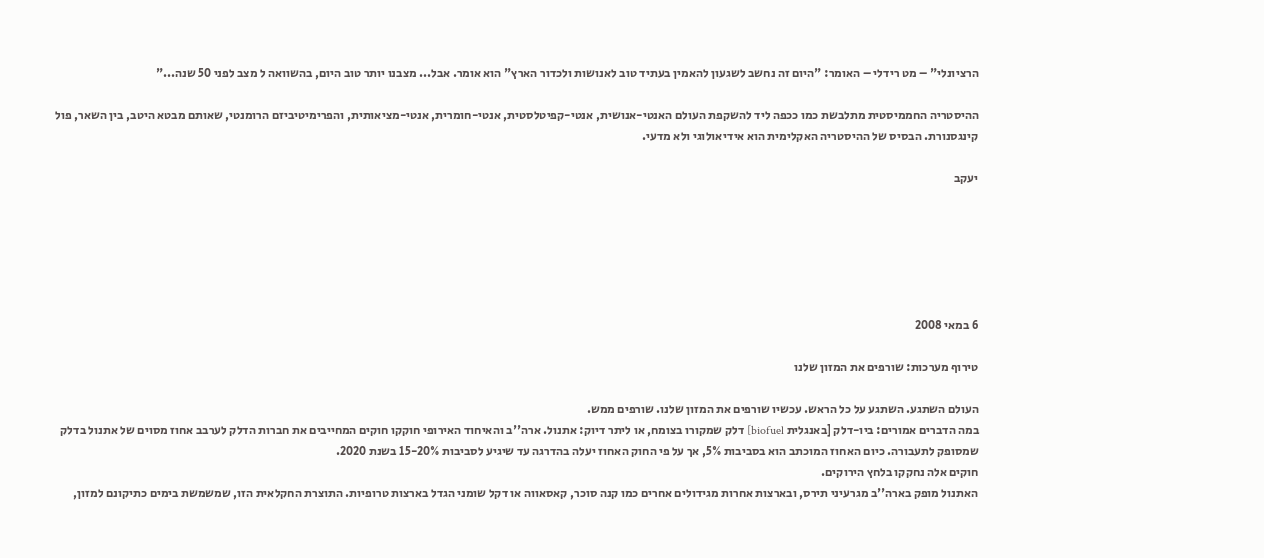הרציונלי" – מט רידלי – האומר: "היום זה נחשב לשגעון להאמין בעתיד טוב לאנושות ולכדור הארץ" הוא אומר. אבל... מצבנו יותר טוב היום, בהשוואה ל מצב לפני 50 שנה..."

ההיסטריה החממיסטית מתלבשת כמו ככפה ליד להשקפת העולם האנטי-אנושית, אנטי-קפיטלסטית, אנטי-חומרית, אנטי-מציאותית, והפרימיטיביזם הרומנטי, שאותם מבטא היטב, בין השאר, פול קינגסנורת. הבסיס של ההיסטריה האקלימית הוא אידיאולוגי ולא מדעי.

יעקב






6 במאי 2008

טירוף מערכות: שורפים את המזון שלנו

העולם השתגע. השתגע על כל הראש. עכשיו שורפים את המזון שלנו. שורפים ממש.
במה הדברים אמורים: ביו-דלק [באנגלית biofuel] דלק שמקורו בצומח, או ליתר דיוק: אתנול. ארה''ב והאיחוד האירופי חוקקו חוקים המחייבים את חברות הדלק לערבב אחוז מסוים של אתנול בדלק שמסופק לתעבורה. כיום האחוז המוכתב הוא בסביבות 5%, אך על פי החוק האחוז יעלה בהדרגה עד שיגיע לסביבות 15-20% בשנת 2020.
חוקים אלה נחקקו בלחץ הירוקים.
האתנול מופק בארה''ב מגרעיני תירס, ובארצות אחרות מגידולים אחרים כמו קנה סוכר, קאסאווה או דקל שומני הגדל בארצות טרופיות. התוצרת החקלאית הזו, שמשמשת בימים כתיקונם למזון,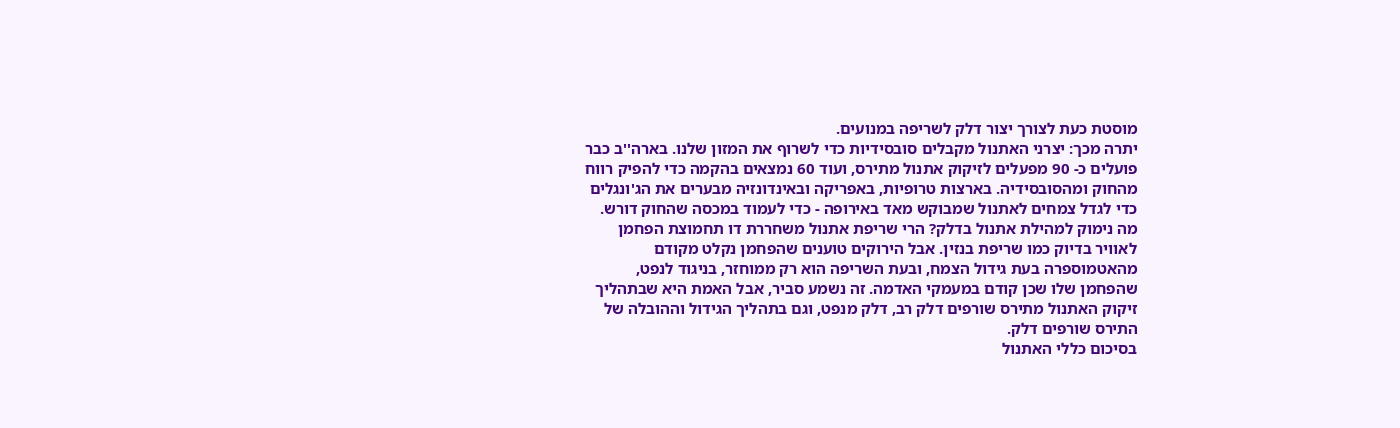מוסטת כעת לצורך יצור דלק לשריפה במנועים.
יתרה מכך: יצרני האתנול מקבלים סובסידיות כדי לשרוף את המזון שלנו. בארה''ב כבר פועלים כ- 90 מפעלים לזיקוק אתנול מתירס, ועוד 60 נמצאים בהקמה כדי להפיק רווח מהחוק ומהסובסידיה. בארצות טרופיות, באפריקה ובאינדונזיה מבערים את הג'ונגלים כדי לגדל צמחים לאתנול שמבוקש מאד באירופה - כדי לעמוד במכסה שהחוק דורש.
מה נימוק למהילת אתנול בדלק? הרי שריפת אתנול משחררת דו תחמוצת הפחמן לאוויר בדיוק כמו שריפת בנזין. אבל הירוקים טוענים שהפחמן נקלט מקודם מהאטמוספרה בעת גידול הצמח, ובעת השריפה הוא רק ממוחזר, בניגוד לנפט, שהפחמן שלו שכן קודם במעמקי האדמה. זה נשמע סביר, אבל האמת היא שבתהליך זיקוק האתנול מתירס שורפים דלק רב, דלק מנפט, וגם בתהליך הגידול וההובלה של התירס שורפים דלק.
בסיכום כללי האתנול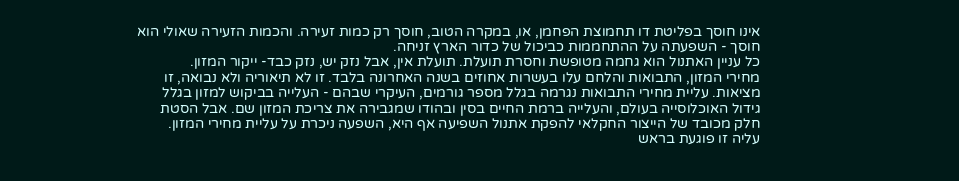אינו חוסך בפליטת דו תחמוצת הפחמן, או, במקרה הטוב, חוסך רק כמות זעירה. והכמות הזעירה שאולי הוא חוסך - השפעתה על ההתחממות כביכול של כדור הארץ זניחה.
כל עניין האתנול הוא גחמה מטופשת וחסרת תועלת. תועלת אין, אבל נזק יש, נזק כבד- ייקור המזון.
מחירי המזון, התבואות והלחם עלו בעשרות אחוזים בשנה האחרונה בלבד. זו לא תיאוריה ולא נבואה, זו מציאות. עליית מחירי התבואות נגרמה בגלל מספר גורמים, העיקרי שבהם - העלייה בביקוש למזון בגלל גידול האוכלוסייה בעולם, והעלייה ברמת החיים בסין ובהודו שמגבירה את צריכת המזון שם. אבל הסטת חלק מכובד של הייצור החקלאי להפקת אתנול השפיעה אף היא, השפעה ניכרת על עליית מחירי המזון.
עליה זו פוגעת בראש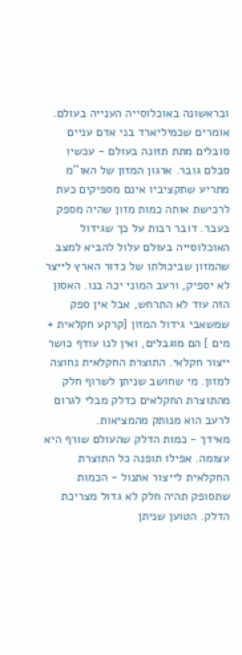ובראשונה באוכלוסייה הענייה בעולם. אומרים שכמיליארד בני אדם עניים סובלים מתת תזונה בעולם - עכשיו סבלם גובר. ארגון המזון של האו''מ מתריע שתקציביו אינם מספיקים כעת לרכישת אותה כמות מזון שהיה מספק בעבר. דובר רבות על כך שגידול האוכלוסייה בעולם עלול להביא למצב שהמזון שביכולתו של כדור הארץ לייצר לא יספיק, ורעב המוני יכה בנו. האסון הזה עוד לא התרחש, אבל אין ספק שמשאבי גידול המזון [קרקע חקלאית + מים ] הם מוגבלים, ואין לנו עודף כושר ייצור חקלאי. התוצרת החקלאית נחוצה למזון. מי שחושב שניתן לשרוף חלק מהתוצרת החקלאים כדלק מבלי לגרום לרעב הוא מנותק מהמציאות.
מאידך - כמות הדלק שהעולם שורף היא עצומה. אפילו תופנה כל התוצרת החקלאית לייצור אתנול - הכמות שתסופק תהיה חלק לא גדול מצריכת הדלק. הטוען שניתן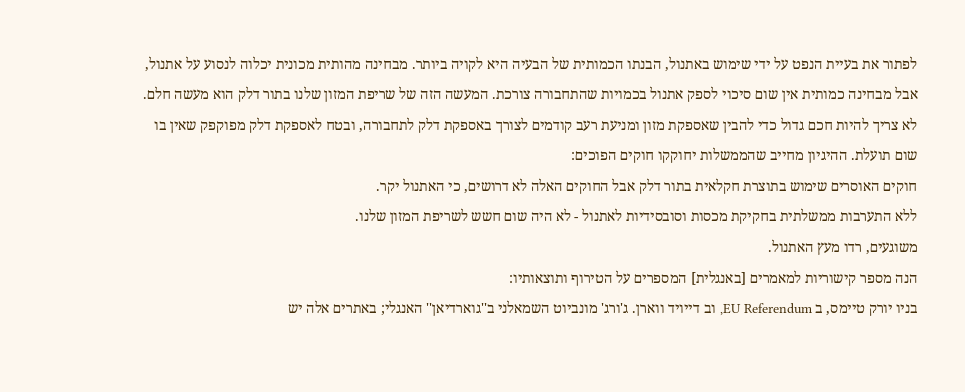לפתור את בעיית הנפט על ידי שימוש באתנול, הבנתו הכמותית של הבעיה היא לקויה ביותר. מבחינה מהותית מכונית יכלוה לנסוע על אתנול, אבל מבחינה כמותית אין שום סיכוי לספק אתנול בכמויות שהתחבורה צורכת. המעשה הזה של שריפת המזון שלנו בתור דלק הוא מעשה חלם. לא צריך להיות חכם גדול כדי להבין שאספקת מזון ומניעת רעב קודמים לצורך באספקת דלק לתחבורה, ובטח לאספקת דלק מפוקפק שאין בו שום תועלת. ההיגיון מחייב שהממשלות יחוקקו חוקים הפוכים:
חוקים האוסרים שימוש בתוצרת חקלאית בתור דלק אבל החוקים האלה לא דרושים, כי האתנול יקר.
ללא התערבות ממשלתית בחקיקת מכסות וסובסידיות לאתנול - לא היה שום חשש לשריפת המזון שלנו.
משוגעים, רדו מעץ האתנול.
הנה מספר קישוריות למאמרים [באנגלית] המספרים על הטירוף ותוצאותיו:
בניו יורק טיימס, ב EU Referendum, וב דייויד ווארן. ג'ורג' מונביוט השמאלני ב''גוארדיאן'' האנגלי; באתרים אלה יש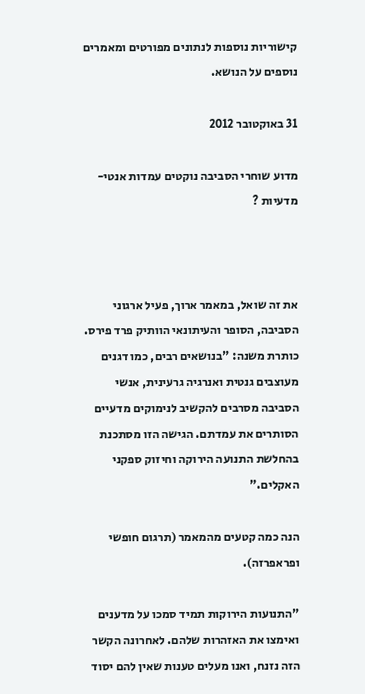קישוריות נוספות לנתונים מפורטים ומאמרים נוספים על הנושא.

31 באוקטובר 2012

מדוע שוחרי הסביבה נוקטים עמדות אנטי-מדעיות ?



את זה שואל, במאמר ארוך, פעיל ארגוני הסביבה, הסופר והעיתונאי הוותיק פרד פירס. כותרת משנה: "בנושאים רבים, כמו דגנים מעוצבים גנטית ואנרגיה גרעינית, אנשי הסביבה מסרבים להקשיב לנימוקים מדעיים הסותרים את עמדתם. הגישה הזו מסתכנת בהחלשת התנועה הירוקה וחיזוק ספקני האקלים."

הנה כמה קטעים מהמאמר (תרגום חופשי ופראפרזה).

"התנועות הירוקות תמיד סמכו על מדענים ואימצו את האזהרות שלהם. לאחרונה הקשר הזה נזנח, ואנו מעלים טענות שאין להם יסוד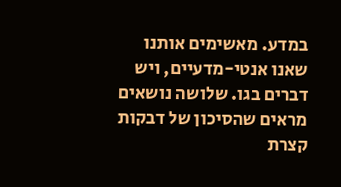במדע. מאשימים אותנו שאנו אנטי-מדעיים, ויש דברים בגו. שלושה נושאים מראים שהסיכון של דבקות קצרת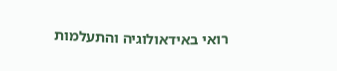רואי באידאולוגיה והתעלמות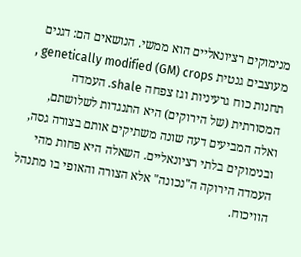מנימוקים רציונאליים הוא ממשי. הנושאים הם: דגנים מעוצבים גנטית genetically modified (GM) crops , תחנות כוח גרעיניות וגז צפחה shale. העמדה המסורתית (של הירוקים) היא התנגדות לשלושתם, ואלה המביעים דעה שונה משתיקים אותם בצורה גסה, ובנימוקים בלתי רציונאליים. השאלה היא פחות מהי העמדה הירוקה ה"נכונה" אלא הצורה והאופי בו מתנהל הוויכוח.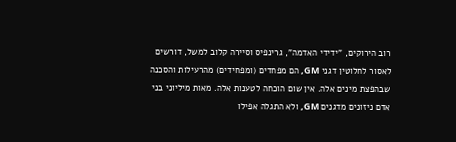רוב הירוקים, "ידידי האדמה", גרינפיס וסיירה קלוב למשל, דורשים לאסור לחלוטין דגני GM, הם מפחדים (ומפחידים) מהרעילות והסכנה שבהפצת מינים אלה. אין שום הוכחה לטענות אלה. מאות מיליוני בני אדם ניזונים מדגנים GM, ולא התגלה אפילו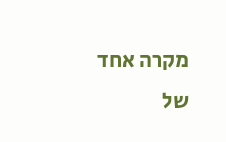מקרה אחד של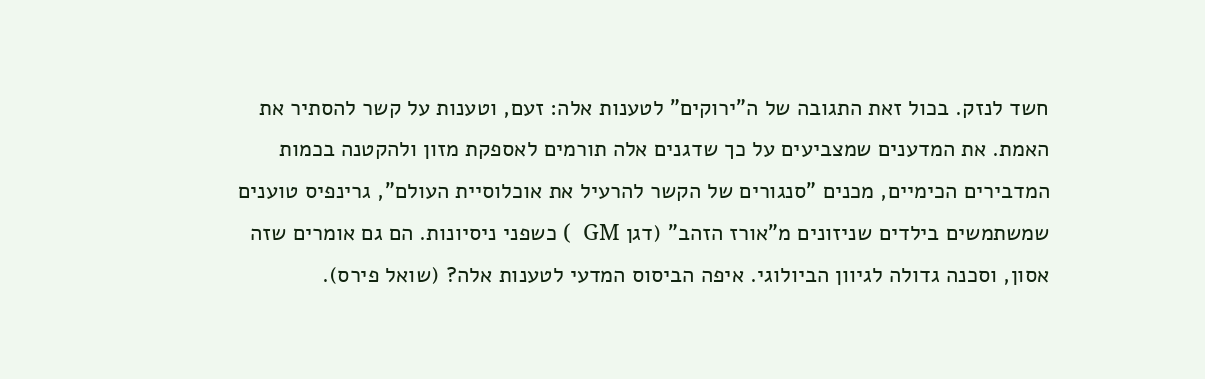חשד לנזק. בכול זאת התגובה של ה"ירוקים" לטענות אלה: זעם, וטענות על קשר להסתיר את האמת. את המדענים שמצביעים על כך שדגנים אלה תורמים לאספקת מזון ולהקטנה בכמות המדבירים הכימיים, מכנים "סנגורים של הקשר להרעיל את אוכלוסיית העולם", גרינפיס טוענים שמשתמשים בילדים שניזונים מ"אורז הזהב" (דגן GM  ) כשפני ניסיונות. הם גם אומרים שזה אסון, וסכנה גדולה לגיוון הביולוגי. איפה הביסוס המדעי לטענות אלה? (שואל פירס).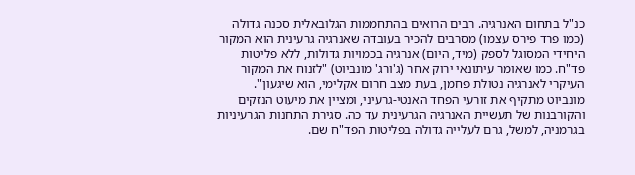כנ"ל בתחום האנרגיה. רבים הרואים בהתחממות הגלובאלית סכנה גדולה (כמו פרד פירס עצמו) מסרבים להכיר בעובדה שאנרגיה גרעינית הוא המקור היחידי המסוגל לספק (מיד, היום) אנרגיה בכמויות גדולות, ללא פליטות פד"ח. כמו שאומר עיתונאי ירוק אחר (ג'ורג' מונביוט) "לזנוח את המקור העיקרי לאנרגיה נטולת פחמן, בעת מצב חרום אקלימי, הוא שיגעון". מונביוט מתקיף את זורעי הפחד האנטי-גרעיני, ומציין את מיעוט הנזקים והקורבנות של תעשיית האנרגיה הגרעינית עד כה. סגירת התחנות הגרעיניות בגרמניה, למשל, גרם לעלייה גדולה בפליטות הפד"ח שם.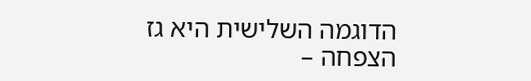הדוגמה השלישית היא גז הצפחה –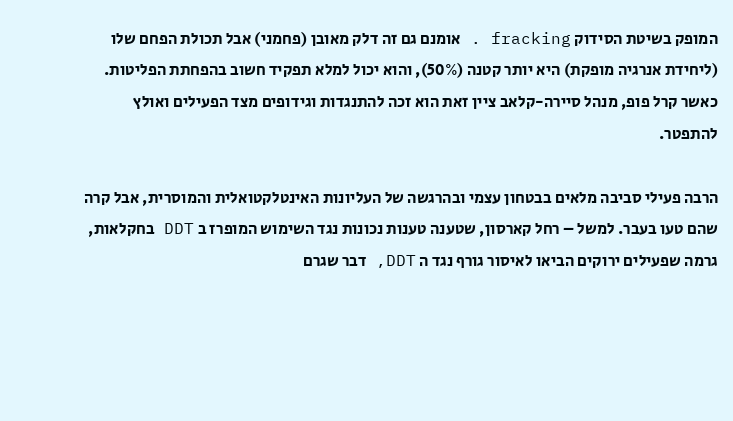המופק בשיטת הסידוק fracking . אומנם גם זה דלק מאובן (פחמני) אבל תכולת הפחם שלו (ליחידת אנרגיה מופקת) היא יותר קטנה (50%), והוא יכול למלא תפקיד חשוב בהפחתת הפליטות. כאשר קרל פופ, מנהל סיירה-קלאב ציין זאת הוא זכה להתנגדות וגידופים מצד הפעילים ואולץ להתפטר.

הרבה פעילי סביבה מלאים בבטחון עצמי ובהרגשה של העליונות האינטלקטואלית והמוסרית, אבל קרה שהם טעו בעבר. למשל – רחל קארסון, שטענה טענות נכונות נגד השימוש המופרז ב DDT בחקלאות, גרמה שפעילים ירוקים הביאו לאיסור גורף נגד ה DDT, דבר שגרם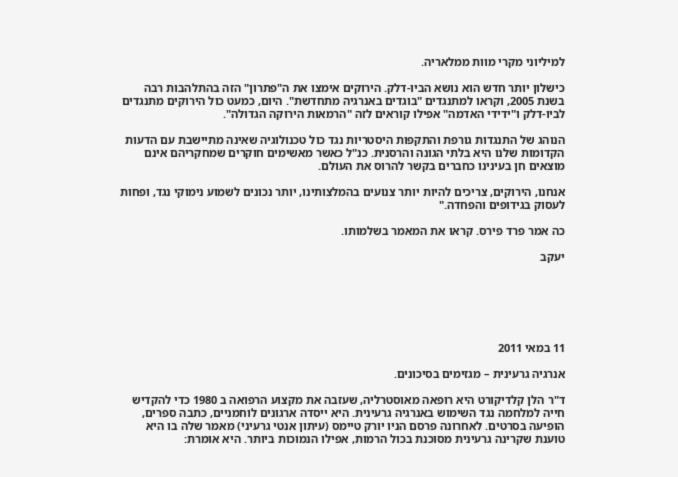למיליוני מקרי מוות ממלאריה.

כישלון יותר חדש הוא נושא הביו-דלק. הירוקים אימצו את ה"פתרון" הזה בהתלהבות רבה בשנת 2005, וקראו למתנגדים "בוגדים באנרגיה מתחדשת". היום, כמעט כול הירוקים מתנגדים לביו-דלק ו"ידידי האדמה" אפילו קוראים לזה "הרמאות הירוקה הגדולה".

הנוהג של התנגדות גורפת והתקפות היסטריות נגד כול טכנולוגיה שאינה מתיישבת עם הדעות הקדומות שלנו היא בלתי הגונה והרסנית. כנ"ל כאשר מאשימים חוקרים שמחקריהם אינם מוצאים חן בעינינו כחברים בקשר להרוס את העולם.

אנחנו, הירוקים, צריכים להיות יותר צנועים בהמלצותינו, יותר נכונים לשמוע נימוקי נגד, ופחות לעסוק בגידופים והפחדה."

כה אמר פרד פירס. קראו את המאמר בשלמותו.

יעקב






11 במאי 2011

אנרגיה גרעינית – מגזימים בסיכונים.

ד"ר הלן קלדיקורט היא רופאה מאוסטרליה, שעזבה את מקצוע הרפואה ב 1980 כדי להקדיש חייה למלחמה נגד השימוש באנרגיה גרעינית. היא ייסדה ארגונים לוחמניים, כתבה ספרים, הופיעה בסרטים. לאחרונה פרסם הניו יורק טיימס (עיתון אנטי גרעיני) מאמר שלה בו היא טוענת שקרינה גרעינית מסוכנת בכול הרמות, אפילו הנמוכות ביותר. היא אומרת: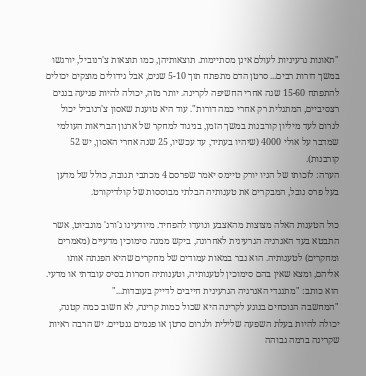"תאונות גרעיניות לעולם אינן מסתיימות. תוצאותיהן, כמו תוצאות צ'רנוביל, יורגשו במשך דורות רבים... סרטן הדם מתפתח תוך 5-10 שנים, אבל גידולים מוצקים יכולים להתפתח 15-60 שנה אחרי החשיפה לקרינה. יותר מזה, יכולה להיות פגיעה בגנים רצסיביים, המתגלית רק אחרי כמה דורות". עוד היא טוענת שאסון צ'רנוביל יכול לגרום לעד מיליון קורבנות במשך הזמן, בניגוד למחקר של ארגון הבריאות העולמי שמדבר על אולי 4000 (שיהיו בעתיד, עד עכשיו, 25 שנה אחרי האסון, יש 52 קורבנות).
הערה: לזכותו של הניו יורק טיימס יאמר שפרסם 4 מכתבי תגובה, כולל של מדען בעל פרס נובל, המבקרים את טענותיה הבלתי מבוססות של קולדיקורט.

כול הטענות האלה מצוצות מהאצבע ונועדו להפחיד. מיודעינו ג'ורג' מונביוט, אשר התבטא בעד האנרגיה הגרעינית לאחרונה, ביקש ממנה סימוכין מדעיים (מאמרים ומחקרים) לטענותיה. הוא נבר במאות עמודים של מחקרים שהיא הפנתה אותו אליהם, ומצא שאין בהם סימוכין לטענותיה, וטענותיה חסרות בסיס עובדתי או מדעי. הוא כותב: "מתנגדי האנרגיה הגרעינית חייבים לדייק בעובדות..."
"המחשבה הנוכחים בנוגע לקרינה היא שכול כמות קרינה, לא חשוב כמה קטנה, יכולה להיות בעלת השפעה שלילית ולגרום סרטן או פגמים גנטיים. יש הרבה ראיות שקרינה ברמה גבוהה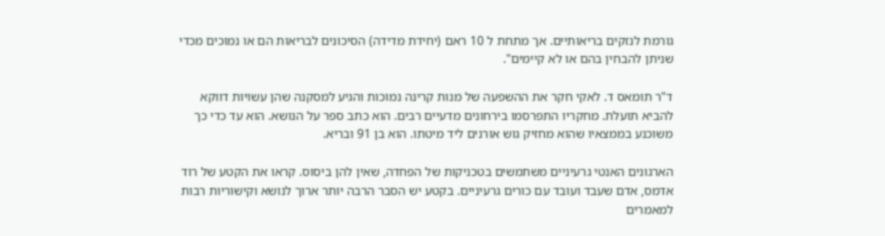גורמת לנזקים בריאותיים. אך מתחת ל 10 ראם (יחידת מדידה) הסיכונים לבריאות הם או נמוכים מכדי שניתן להבחין בהם או לא קיימים".

ד"ר תומאס ד. לאקי חקר את ההשפעה של מנות קרינה נמוכות והגיע למסקנה שהן עשויות דווקא להביא תועלת. מחקריו התפרסמו בירחונים מדעיים רבים. הוא כתב ספר על הנושא. הוא עד כדי כך משוכנע בממצאיו שהוא מחזיק גוש אורנים ליד מיטתו. הוא בן 91 ובריא.

הארגונים האנטי גרעיניים משתמשים בטכניקות של הפחדה, שאין להן ביסוס. קראו את הקטע של רוד אדמס, אדם שעבד ועובד עם כורים גרעיניים. בקטע יש הסבר הרבה יותר ארוך לנושא וקישוריות רבות למאמרים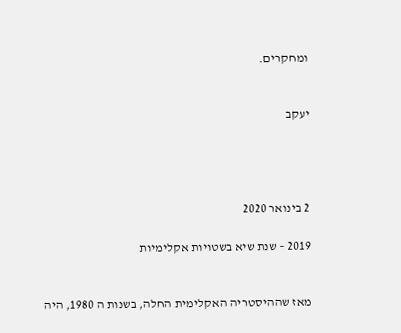ומחקרים.


יעקב




2 בינואר 2020

2019 – שנת שיא בשטויות אקלימיות


מאז שההיסטריה האקלימית החלה, בשנות ה 1980, היה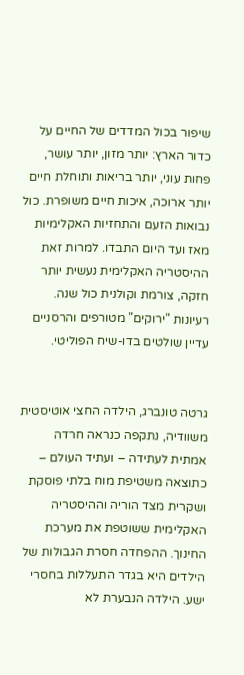שיפור בכול המדדים של החיים על כדור הארץ: יותר מזון, יותר עושר, פחות עוני, יותר בריאות ותוחלת חיים יותר ארוכה, איכות חיים משופרת. כול נבואות הזעם והתחזיות האקלימיות מאז ועד היום התבדו. למרות זאת ההיסטריה האקלימית נעשית יותר חזקה, צורמת וקולנית כול שנה. רעיונות "ירוקים" מטורפים והרסניים עדיין שולטים בדו-שיח הפוליטי.


גרטה טונברג, הילדה החצי אוטיסטית משוודיה, נתקפה כנראה חרדה אמתית לעתידה – ועתיד העולם – כתוצאה משטיפת מוח בלתי פוסקת ושקרית מצד הוריה וההיסטריה האקלימית ששוטפת את מערכת החינוך. ההפחדה חסרת הגבולות של הילדים היא בגדר התעללות בחסרי ישע. הילדה הנבערת לא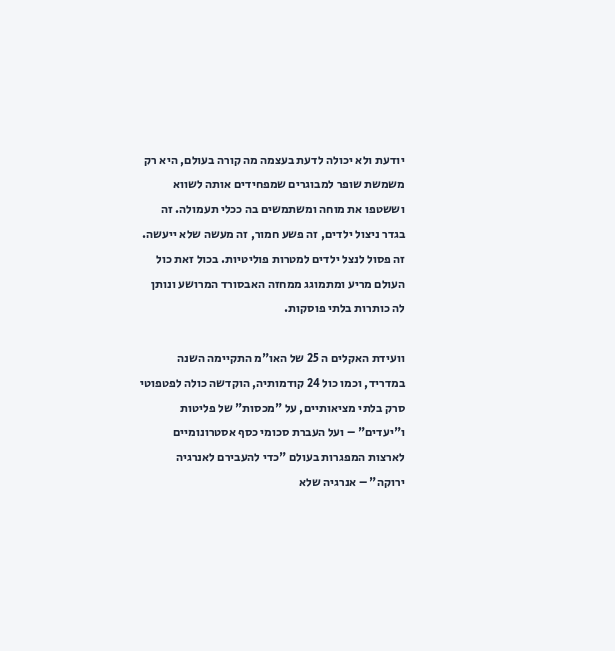יודעת ולא יכולה לדעת בעצמה מה קורה בעולם, היא רק משמשת שופר למבוגרים שמפחידים אותה לשווא וששטפו את מוחה ומשתמשים בה ככלי תעמולה. זה בגדר ניצול ילדים, זה פשע חמור, זה מעשה שלא ייעשה. זה פסול לנצל ילדים למטרות פוליטיות. בכול זאת כול העולם מריע ומתמוגג ממחזה האבסורד המרושע ונותן לה כותרות בלתי פוסקות.

וועידת האקלים ה 25 של האו"מ התקיימה השנה במדריד, וכמו כול 24 קודמותיה, הוקדשה כולה לפטפוטי סרק בלתי מציאותיים, על "מכסות" של פליטות  ו"יעדים" – ועל העברת סכומי כסף אסטרונומיים לארצות המפגרות בעולם "כדי להעבירם לאנרגיה ירוקה" – אנרגיה שלא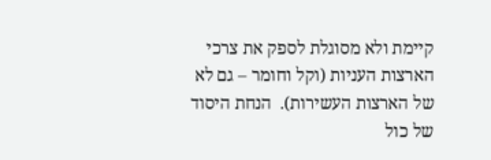קיימת ולא מסוגלת לספק את צרכי הארצות העניות (וקל וחומר – גם לא של הארצות העשירות).  הנחת היסוד של כול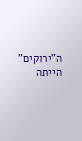ה"ירוקים" הייתה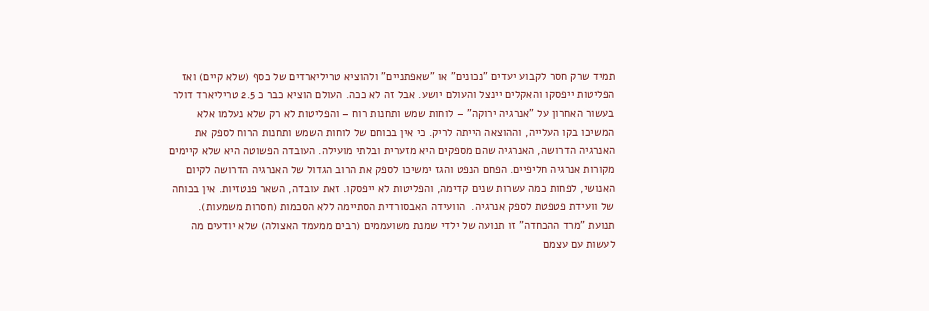תמיד שרק חסר לקבוע יעדים "נכונים" או "שאפתניים" ולהוציא טריליארדים של כסף (שלא קיים) ואז הפליטות ייפסקו והאקלים יינצל והעולם יושע. אבל זה לא ככה. העולם הוציא כבר כ 2.5 טריליארד דולר בעשור האחרון על "אנרגיה ירוקה" – לוחות שמש ותחנות רוח – והפליטות לא רק שלא נעלמו אלא המשיכו בקו העלייה, וההוצאה הייתה לריק. כי אין בכוחם של לוחות השמש ותחנות הרוח לספק את האנרגיה הדרושה, האנרגיה שהם מספקים היא מזערית ובלתי מועילה. העובדה הפשוטה היא שלא קיימים מקורות אנרגיה חליפיים. הפחם הנפט והגז ימשיכו לספק את הרוב הגדול של האנרגיה הדרושה לקיום האנושי, לפחות כמה עשרות שנים קדימה, והפליטות לא ייפסקו. זאת עובדה, השאר פנטזיות. אין בכוחה של וועידת פטפטת לספק אנרגיה.  הוועידה האבסורדית הסתיימה ללא הסכמות (חסרות משמעות).
תנועת "מרד ההכחדה" זו תנועה של ילדי שמנת משועממים (רבים ממעמד האצולה) שלא יודעים מה לעשות עם עצמם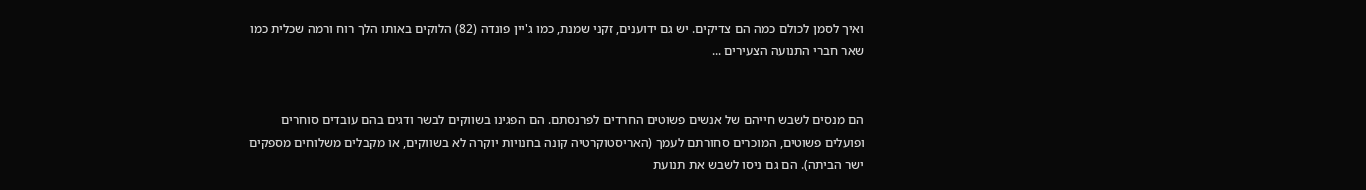ואיך לסמן לכולם כמה הם צדיקים. יש גם ידוענים, זקני שמנת, כמו ג'יין פונדה (82) הלוקים באותו הלך רוח ורמה שכלית כמו שאר חברי התנועה הצעירים ...


הם מנסים לשבש חייהם של אנשים פשוטים החרדים לפרנסתם. הם הפגינו בשווקים לבשר ודגים בהם עובדים סוחרים ופועלים פשוטים, המוכרים סחורתם לעמך (האריסטוקרטיה קונה בחנויות יוקרה לא בשווקים, או מקבלים משלוחים מספקים ישר הביתה). הם גם ניסו לשבש את תנועת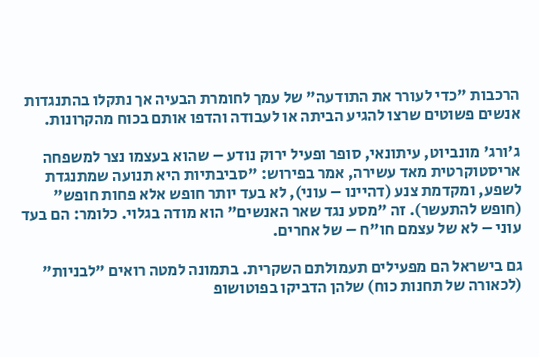הרכבות "כדי לעורר את התודעה" של עמך לחומרת הבעיה אך נתקלו בהתנגדות אנשים פשוטים שרצו להגיע הביתה או לעבודה והדפו אותם בכוח מהקרונות.

ג'ורג' מונביוט, עיתונאי, סופר ופעיל ירוק נודע – שהוא בעצמו נצר למשפחה אריסטוקרטית מאד עשירה, אמר בפירוש: "סביבתיות היא תנועה שמתנגדת לשפע, ומקדמת צנע (דהיינו – עוני), לא בעד יותר חופש אלא פחות חופש" (חופש להתעשר). זה "מסע נגד שאר האנשים" הוא מודה בגלוי. כלומר: הם בעד עוני – לא של עצמם חו"ח – של אחרים.

גם בישראל הם מפעילים תעמולתם השקרית. בתמונה למטה רואים "לבניות" (לכאורה של תחנות כוח) שלהן הדביקו בפוטושופ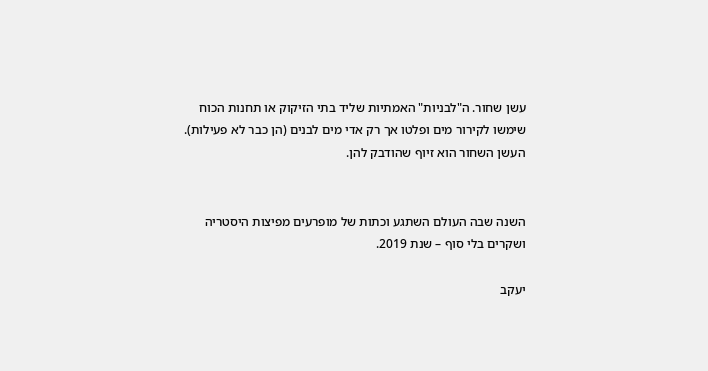עשן שחור. ה"לבניות" האמתיות שליד בתי הזיקוק או תחנות הכוח שימשו לקירור מים ופלטו אך רק אדי מים לבנים (הן כבר לא פעילות). העשן השחור הוא זיוף שהודבק להן.


השנה שבה העולם השתגע וכתות של מופרעים מפיצות היסטריה ושקרים בלי סוף – שנת 2019.

יעקב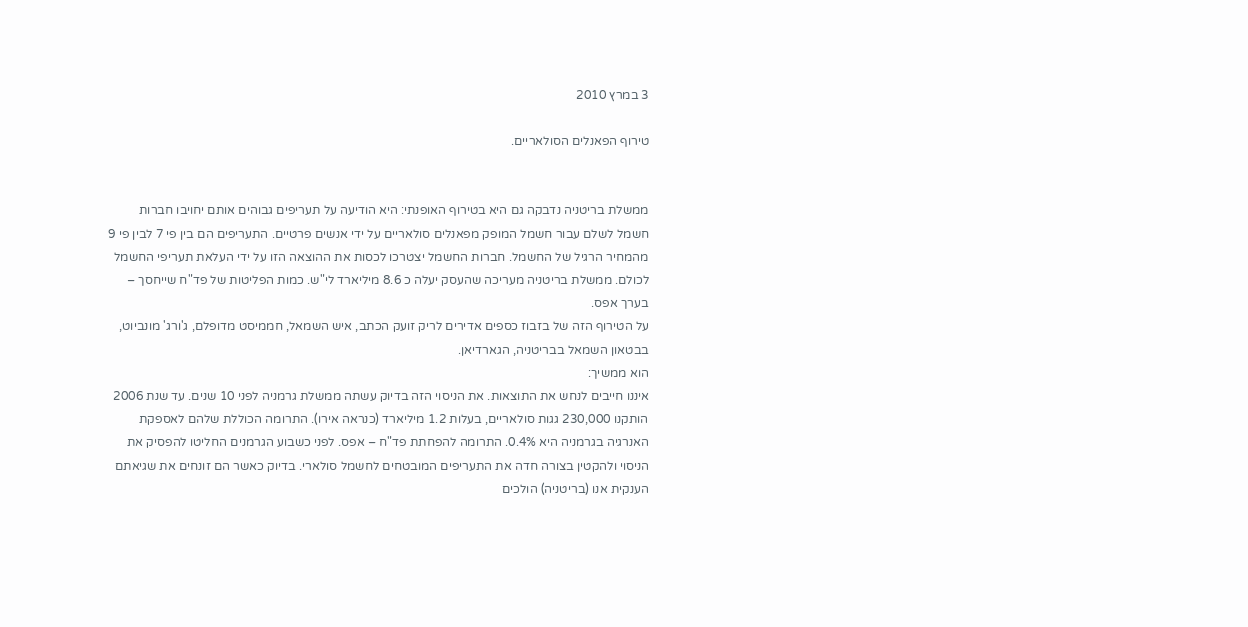3 במרץ 2010

טירוף הפאנלים הסולאריים.


ממשלת בריטניה נדבקה גם היא בטירוף האופנתי: היא הודיעה על תעריפים גבוהים אותם יחויבו חברות חשמל לשלם עבור חשמל המופק מפאנלים סולאריים על ידי אנשים פרטיים. התעריפים הם בין פי 7 לבין פי 9 מהמחיר הרגיל של החשמל. חברות החשמל יצטרכו לכסות את ההוצאה הזו על ידי העלאת תעריפי החשמל לכולם. ממשלת בריטניה מעריכה שהעסק יעלה כ 8.6 מיליארד לי"ש. כמות הפליטות של פד"ח שייחסך – בערך אפס.
על הטירוף הזה של בזבוז כספים אדירים לריק זועק הכתב, איש השמאל, חממיסט מדופלם, ג'ורג' מונביוט, בבטאון השמאל בבריטניה, הגארדיאן.
הוא ממשיך:
איננו חייבים לנחש את התוצאות. את הניסוי הזה בדיוק עשתה ממשלת גרמניה לפני 10 שנים. עד שנת 2006 הותקנו 230,000 גגות סולאריים, בעלות 1.2 מיליארד (כנראה אירו). התרומה הכוללת שלהם לאספקת האנרגיה בגרמניה היא 0.4%. התרומה להפחתת פד"ח – אפס. לפני כשבוע הגרמנים החליטו להפסיק את הניסוי ולהקטין בצורה חדה את התעריפים המובטחים לחשמל סולארי. בדיוק כאשר הם זונחים את שגיאתם הענקית אנו (בריטניה) הולכים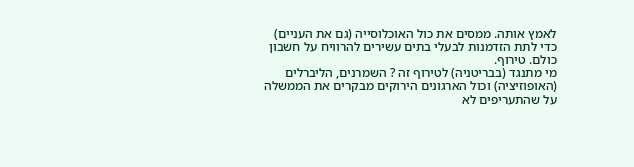לאמץ אותה. ממסים את כול האוכלוסייה (גם את העניים) כדי לתת הזדמנות לבעלי בתים עשירים להרוויח על חשבון כולם. טירוף.
מי מתנגד (בבריטניה) לטירוף זה ? השמרנים, הליברלים (האופוזיציה) וכול הארגונים הירוקים מבקרים את הממשלה על שהתעריפים לא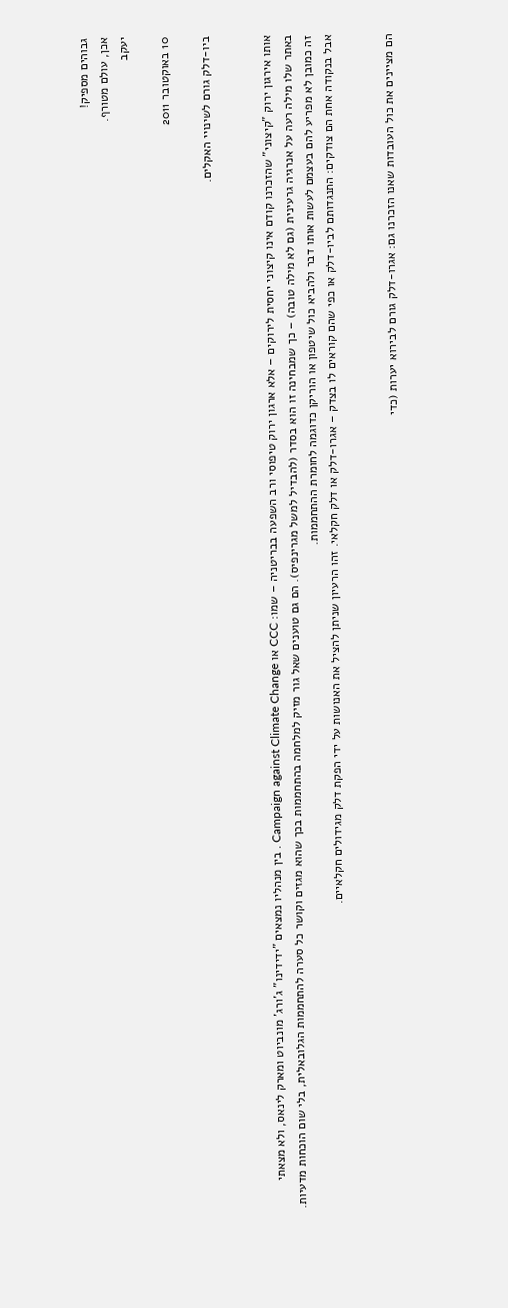גבוהים מספיק!
אכן, עולם מטורף.
יעקב

10 באוקטובר 2011

ביו-דלק גורם לשינויי האקלים.


אותו אירגון ירוק "קיצוני" שהזכרנו קודם אינו קיצוני יחסית לירוקים – אלא ארגון ירוק טיפוסי ורב השפעה בבריטניה – שמו: CCC או Campaign against Climate Change . בין מנהליו נמצאים "ידידינו" ג'ורג' מונביוט ומארק לינאס, ולא מצאתי באתר שלו מילה רעה על אנרגיה גרעינית (גם לא מילה טובה) – כך שמבחינה זו הוא בסדר (להבדיל למשל מגרינפיס). הם גם טוענים שאל גור מזיק למלחמה בהתחממות בכך שהוא מגזים וקושר כל סערה להתחממות הגלובאלית, בלי שום הוכחות מדעיות. זה כמובן לא מפריע להם בעצמם לעשות אותו דבר ולהביא כול שיטפון או הוריקן כדוגמה לחומרת ההתחממות.
אבל בנקודה אחת הם צודקים: התנגדותם לביו-דלק או כפי שהם קוראים לו בצדק – אגרו-דלק או דלק חקלאי. זהו הרעיון שניתן להציל את האנושות על ידי הפקת דלק מגידולים חקלאיים.


הם מציינים את כול העובדות שאנו הזכרנו גם: אגרו-דלק גורם לבירוא יערות (כדי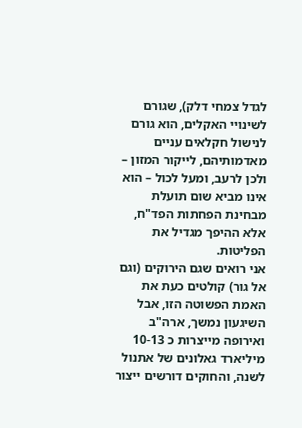לגדל צמחי דלק), שגורם לשינויי האקלים, הוא גורם לנישול חקלאים עניים מאדמותיהם, לייקור המזון – ולכן לרעב, ומעל לכול – הוא אינו מביא שום תועלת מבחינת הפחתות הפד"ח, אלא ההיפך מגדיל את הפליטות.
אני רואים שגם הירוקים (וגם אל גור) קולטים כעת את האמת הפשוטה הזו, אבל השיגעון נמשך, ארה"ב ואירופה מייצרות כ 10-13 מיליארד גאלונים של אתנול לשנה, והחוקים דורשים ייצור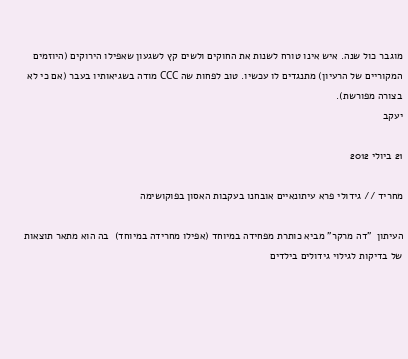מוגבר כול שנה. איש אינו טורח לשנות את החוקים ולשים קץ לשגעון שאפילו הירוקים (היוזמים המקוריים של הרעיון) מתנגדים לו עכשיו. טוב לפחות שה CCC מודה בשגיאותיו בעבר (אם כי לא בצורה מפורשת).
יעקב

21 ביולי 2012

מחריד // גידולי פרא עיתונאיים אובחנו בעקבות האסון בפוקושימה

העיתון  "דה מרקר" מביא כותרת מפחידה במיוחד (אפילו מחרידה במיוחד)  בה הוא מתאר תוצאות של בדיקות לגילוי גידולים בילדים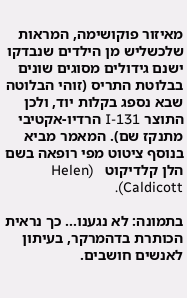מאיזור פוקושימה, המראות שלכשליש מן הילדים שנבדקו ישנם גידולים מסוגים שונים בבלוטת התריס (זוהי הבלוטה שבא נספג בקלות יוד, ולכן התוצר I-131 הרדיו-אקטיבי   מתנקז שם). המאמר מביא בנוסף ציטוט מפי רופאה בשם הלן קלדיקוט   (Helen Caldicott).

בתמונה: לא נגענו... כך נראית הכותרת בדהמרקר, בעיתון לאנשים חושבים.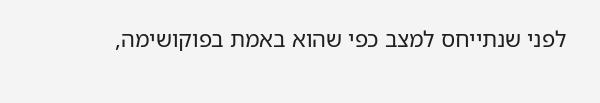לפני שנתייחס למצב כפי שהוא באמת בפוקושימה,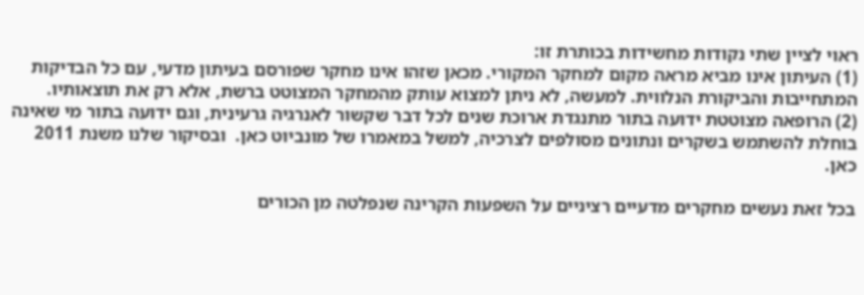ראוי לציין שתי נקודות מחשידות בכותרת זו:
(1) העיתון אינו מביא מראה מקום למחקר המקורי. מכאן שזהו אינו מחקר שפורסם בעיתון מדעי, עם כל הבדיקות המתחייבות והביקורת הנלווית. למעשה, לא ניתן למצוא עותק מהמחקר המצוטט ברשת, אלא רק את תוצאותיו.
(2) הרופאה מצוטטת ידועה בתור מתנגדת ארוכת שנים לכל דבר שקשור לאנרגיה גרעינית, וגם ידועה בתור מי שאינה בוחלת להשתמש בשקרים ונתונים מסולפים לצרכיה, למשל במאמרו של מונביוט כאן.  ובסיקור שלנו משנת 2011 כאן.

בכל זאת נעשים מחקרים מדעיים רציניים על השפעות הקרינה שנפלטה מן הכורים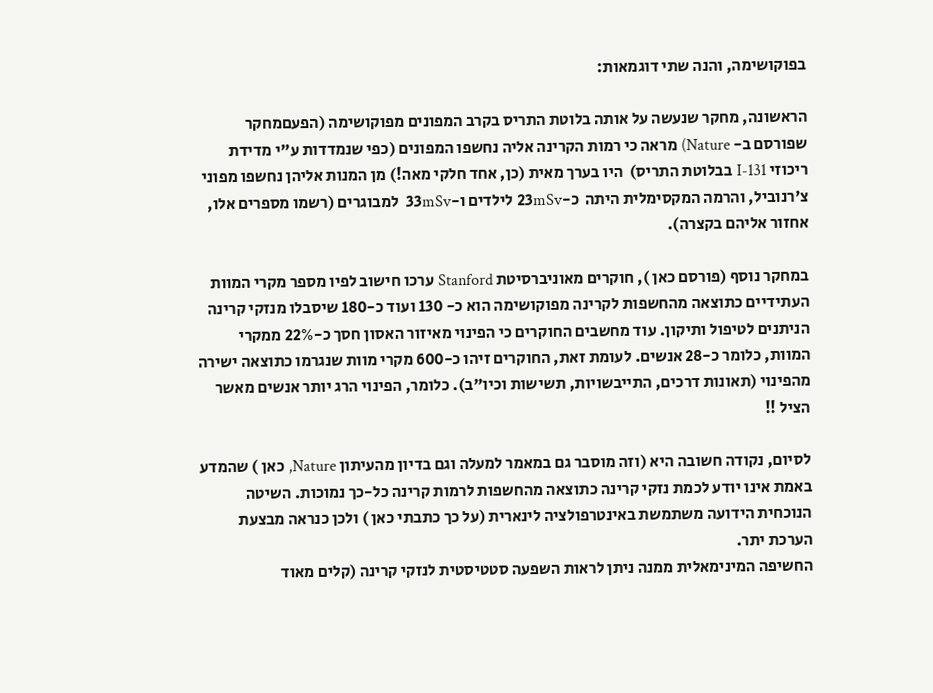בפוקושימה, והנה שתי דוגמאות:

הראשונה, מחקר שנעשה על אותה בלוטת התריס בקרב המפונים מפוקושימה (הפעםמחקר שפורסם ב- Nature) מראה כי רמות הקרינה אליה נחשפו המפונים (כפי שנמדדות ע"י מדידת ריכוזי I-131 בבלוטת התריס)  היו בערך מאית (כן, אחד חלקי מאה!) מן המנות אליהן נחשפו מפוני צ'רנוביל, והרמה המקסימלית היתה  כ-23mSv לילדים ו-33mSv  למבוגרים (רשמו מספרים אלו, אחזור אליהם בקצרה).

במחקר נוסף (פורסם כאן ), חוקרים מאוניברסיטת Stanford ערכו חישוב לפיו מספר מקרי המוות העתידיים כתוצאה מהחשפות לקרינה מפוקושימה הוא כ- 130 ועוד כ-180 שיסבלו מנזקי קרינה הניתנים לטיפול ותיקון. עוד מחשבים החוקרים כי הפינוי מאיזור האסון חסך כ-22% ממקרי המוות, כלומר כ-28 אנשים. לעומת זאת, החוקרים זיהו כ-600 מקרי מוות שנגרמו כתוצאה ישירה מהפינוי (תאונות דרכים, התייבשויות, תשישות וכיו"ב). כלומר, הפינוי הרג יותר אנשים מאשר הציל !!

לסיום, נקודה חשובה היא (וזה מוסבר גם במאמר למעלה וגם בדיון מהעיתון Nature, כאן ) שהמדע באמת אינו יודע לכמת נזקי קרינה כתוצאה מהחשפות לרמות קרינה כל-כך נמוכות. השיטה הנוכחית הידועה משתמשת באינטרפולציה לינארית (על כך כתבתי כאן ) ולכן כנראה מבצעת הערכת יתר.
החשיפה המינימאלית ממנה ניתן לראות השפעה סטטיסטית לנזקי קרינה (קלים מאוד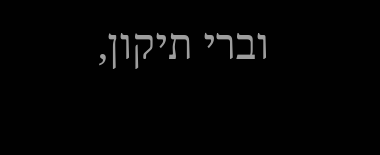וברי תיקון,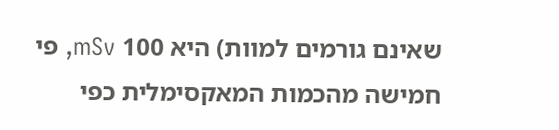שאינם גורמים למוות) היא 100 mSv, פי חמישה מהכמות המאקסימלית כפי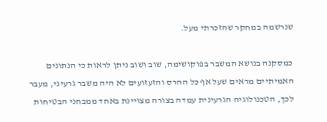שנרשמה במחקר שהזכרתי מעל.

כמסקנה בנושא המשבר בפוקושימה, שוב ושוב ניתן לראות כי הנתונים האמיתיים מראים שעל אף כל ההרס והזעזועים לא היה משבר גרעיני, מעבר לכך, הטכנולוגיה הגרעינית עמדה בצורה מצויינת באחד ממבחני הבטיחות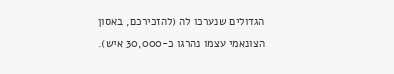הגדולים שנערכו לה (להזכירכם, באסון הצונאמי עצמו נהרגו כ-30,000 איש).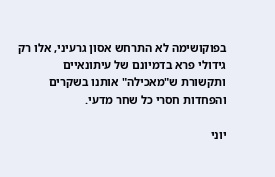בפוקושימה לא התרחש אסון גרעיני, אלו רק גידולי פרא בדמיונם של עיתונאיים ותקשורת ש"מאכילה" אותנו בשקרים והפחדות חסרי כל שחר מדעי.

יוני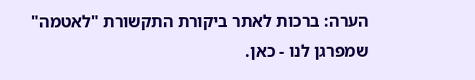הערה: ברכות לאתר ביקורת התקשורת "לאטמה" שמפרגן לנו - כאן.